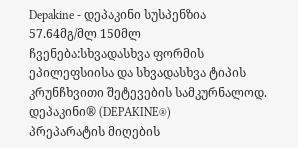Depakine - დეპაკინი სუსპენზია 57.64მგ/მლ 150მლ
ჩვენება:სხვადასხვა ფორმის ეპილეფსიისა და სხვადასხვა ტიპის კრუნჩხვითი შეტევების სამკურნალოდ.
დეპაკინი® (DEPAKINE®)
პრეპარატის მიღების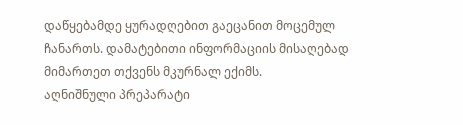დაწყებამდე ყურადღებით გაეცანით მოცემულ ჩანართს. დამატებითი ინფორმაციის მისაღებად მიმართეთ თქვენს მკურნალ ექიმს.
აღნიშნული პრეპარატი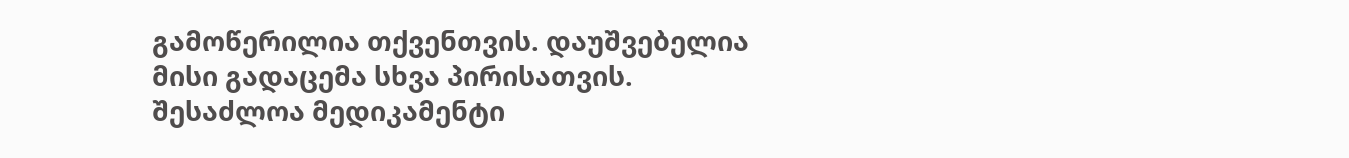გამოწერილია თქვენთვის. დაუშვებელია მისი გადაცემა სხვა პირისათვის. შესაძლოა მედიკამენტი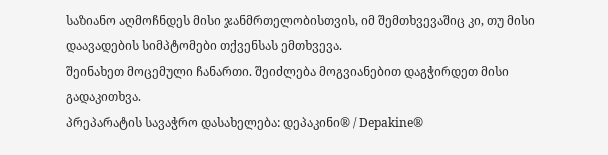საზიანო აღმოჩნდეს მისი ჯანმრთელობისთვის, იმ შემთხვევაშიც კი, თუ მისი დაავადების სიმპტომები თქვენსას ემთხვევა.
შეინახეთ მოცემული ჩანართი. შეიძლება მოგვიანებით დაგჭირდეთ მისი გადაკითხვა.
პრეპარატის სავაჭრო დასახელება: დეპაკინი® / Depakine®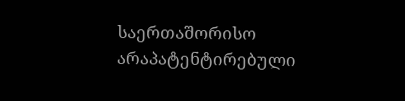საერთაშორისო არაპატენტირებული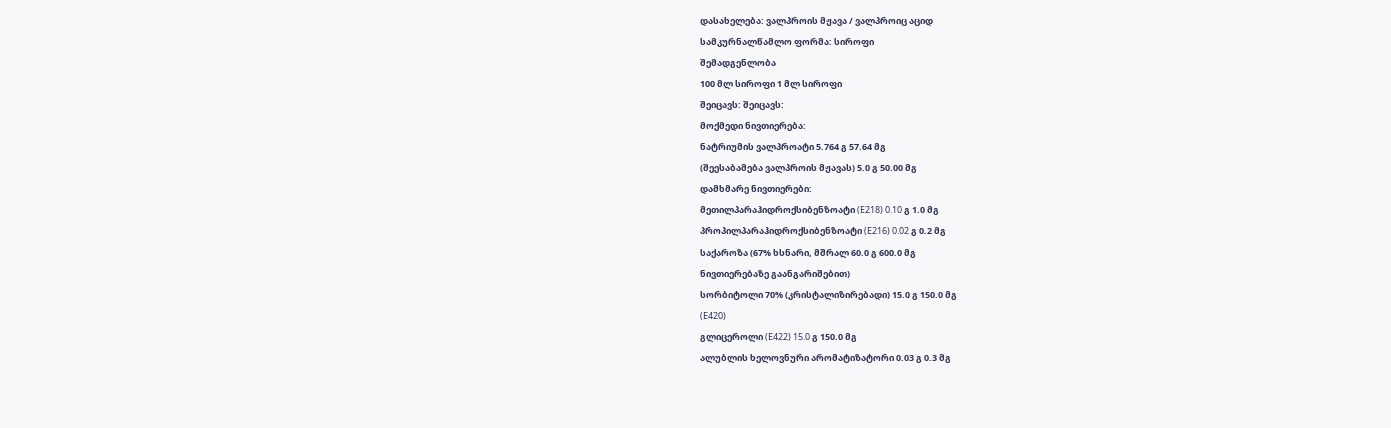დასახელება: ვალპროის მჟავა / ვალპროიც აციდ
სამკურნალწამლო ფორმა: სიროფი
შემადგენლობა
100 მლ სიროფი 1 მლ სიროფი
შეიცავს: შეიცავს:
მოქმედი ნივთიერება:
ნატრიუმის ვალპროატი 5.764 გ 57.64 მგ
(შეესაბამება ვალპროის მჟავას) 5.0 გ 50.00 მგ
დამხმარე ნივთიერები:
მეთილპარაჰიდროქსიბენზოატი (E218) 0.10 გ 1.0 მგ
პროპილპარაჰიდროქსიბენზოატი (E216) 0.02 გ 0.2 მგ
საქაროზა (67% ხსნარი, მშრალ 60.0 გ 600.0 მგ
ნივთიერებაზე გაანგარიშებით)
სორბიტოლი 70% (კრისტალიზირებადი) 15.0 გ 150.0 მგ
(E420)
გლიცეროლი (E422) 15.0 გ 150.0 მგ
ალუბლის ხელოვნური არომატიზატორი 0.03 გ 0.3 მგ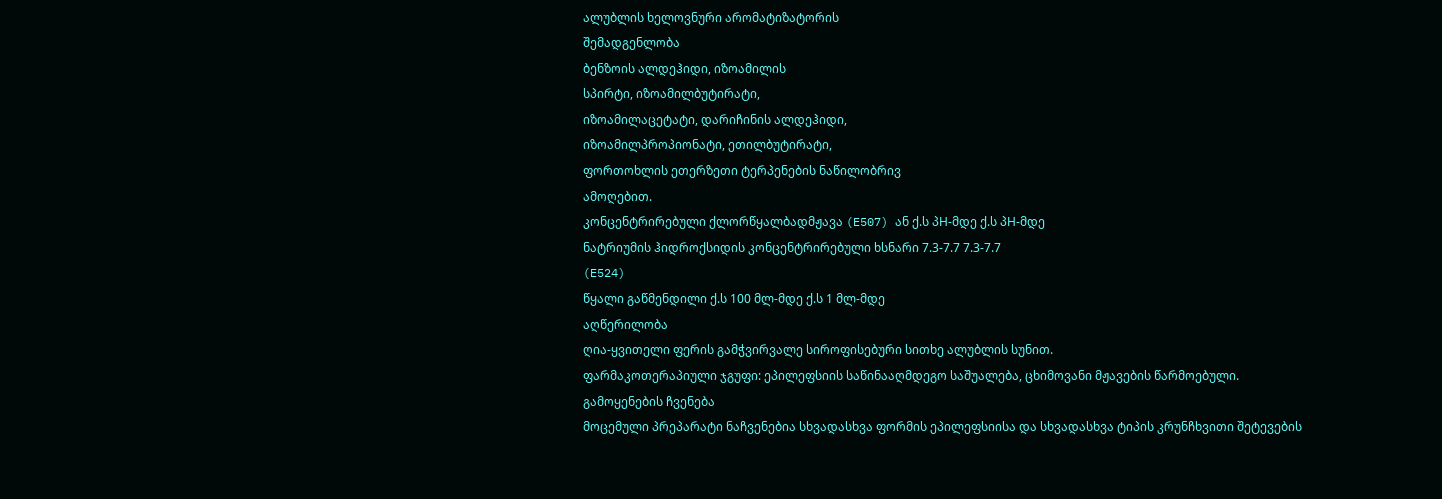ალუბლის ხელოვნური არომატიზატორის
შემადგენლობა
ბენზოის ალდეჰიდი, იზოამილის
სპირტი, იზოამილბუტირატი,
იზოამილაცეტატი, დარიჩინის ალდეჰიდი,
იზოამილპროპიონატი, ეთილბუტირატი,
ფორთოხლის ეთერზეთი ტერპენების ნაწილობრივ
ამოღებით.
კონცენტრირებული ქლორწყალბადმჟავა (E507) ან ქ.ს პH-მდე ქ.ს პH-მდე
ნატრიუმის ჰიდროქსიდის კონცენტრირებული ხსნარი 7.3-7.7 7.3-7.7
(E524)
წყალი გაწმენდილი ქ.ს 100 მლ-მდე ქ.ს 1 მლ-მდე
აღწერილობა
ღია-ყვითელი ფერის გამჭვირვალე სიროფისებური სითხე ალუბლის სუნით.
ფარმაკოთერაპიული ჯგუფი: ეპილეფსიის საწინააღმდეგო საშუალება, ცხიმოვანი მჟავების წარმოებული.
გამოყენების ჩვენება
მოცემული პრეპარატი ნაჩვენებია სხვადასხვა ფორმის ეპილეფსიისა და სხვადასხვა ტიპის კრუნჩხვითი შეტევების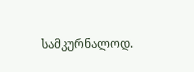სამკურნალოდ.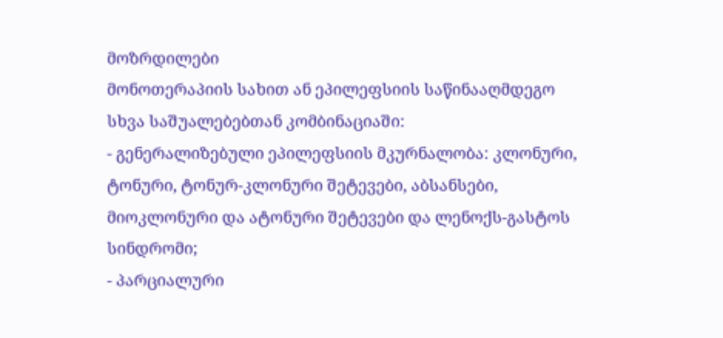მოზრდილები
მონოთერაპიის სახით ან ეპილეფსიის საწინააღმდეგო სხვა საშუალებებთან კომბინაციაში:
- გენერალიზებული ეპილეფსიის მკურნალობა: კლონური, ტონური, ტონურ-კლონური შეტევები, აბსანსები, მიოკლონური და ატონური შეტევები და ლენოქს-გასტოს სინდრომი;
- პარციალური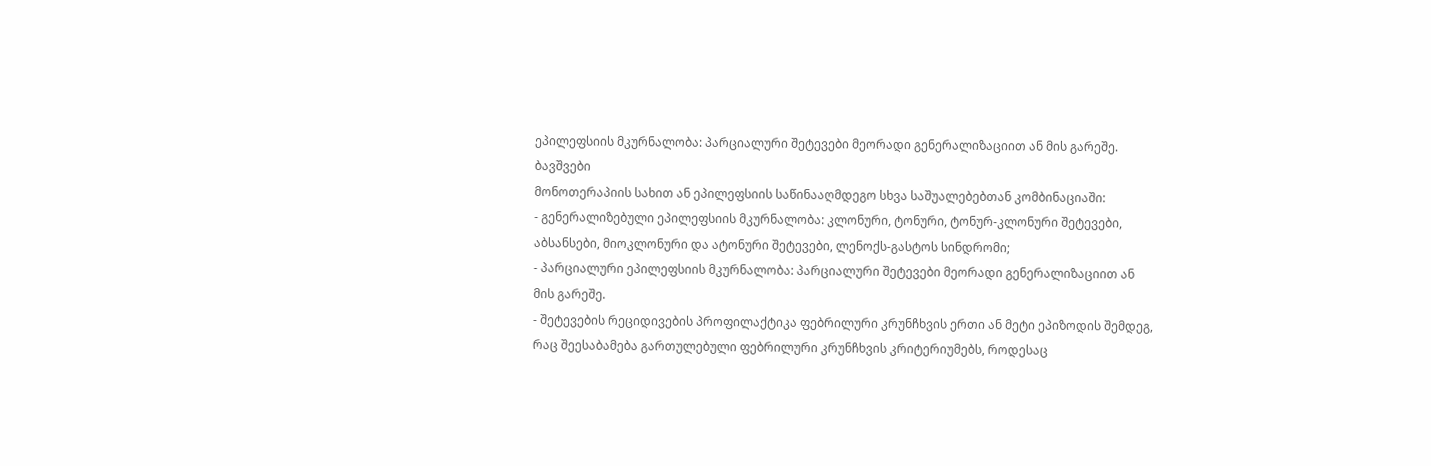ეპილეფსიის მკურნალობა: პარციალური შეტევები მეორადი გენერალიზაციით ან მის გარეშე.
ბავშვები
მონოთერაპიის სახით ან ეპილეფსიის საწინააღმდეგო სხვა საშუალებებთან კომბინაციაში:
- გენერალიზებული ეპილეფსიის მკურნალობა: კლონური, ტონური, ტონურ-კლონური შეტევები, აბსანსები, მიოკლონური და ატონური შეტევები, ლენოქს-გასტოს სინდრომი;
- პარციალური ეპილეფსიის მკურნალობა: პარციალური შეტევები მეორადი გენერალიზაციით ან მის გარეშე.
- შეტევების რეციდივების პროფილაქტიკა ფებრილური კრუნჩხვის ერთი ან მეტი ეპიზოდის შემდეგ, რაც შეესაბამება გართულებული ფებრილური კრუნჩხვის კრიტერიუმებს, როდესაც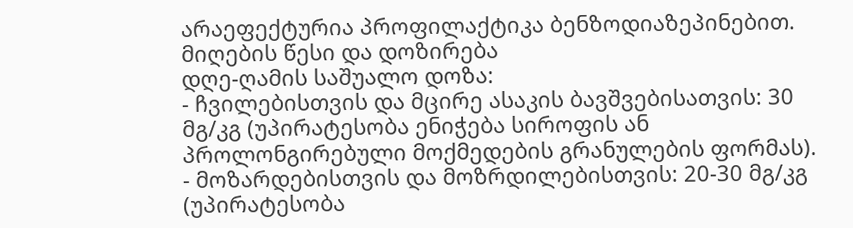არაეფექტურია პროფილაქტიკა ბენზოდიაზეპინებით.
მიღების წესი და დოზირება
დღე-ღამის საშუალო დოზა:
- ჩვილებისთვის და მცირე ასაკის ბავშვებისათვის: 30 მგ/კგ (უპირატესობა ენიჭება სიროფის ან პროლონგირებული მოქმედების გრანულების ფორმას).
- მოზარდებისთვის და მოზრდილებისთვის: 20-30 მგ/კგ (უპირატესობა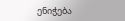ენიჭება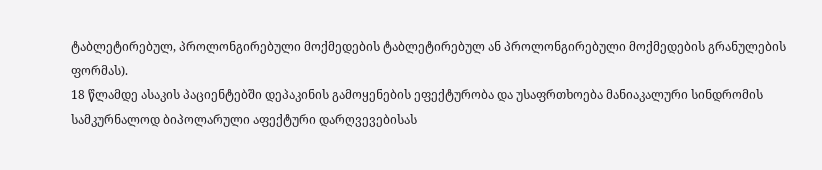ტაბლეტირებულ, პროლონგირებული მოქმედების ტაბლეტირებულ ან პროლონგირებული მოქმედების გრანულების ფორმას).
18 წლამდე ასაკის პაციენტებში დეპაკინის გამოყენების ეფექტურობა და უსაფრთხოება მანიაკალური სინდრომის სამკურნალოდ ბიპოლარული აფექტური დარღვევებისას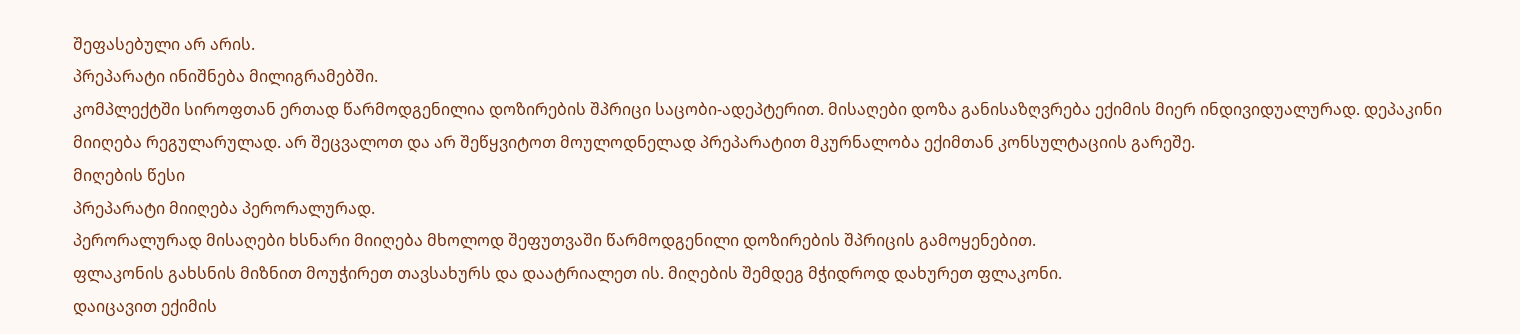შეფასებული არ არის.
პრეპარატი ინიშნება მილიგრამებში.
კომპლექტში სიროფთან ერთად წარმოდგენილია დოზირების შპრიცი საცობი-ადეპტერით. მისაღები დოზა განისაზღვრება ექიმის მიერ ინდივიდუალურად. დეპაკინი მიიღება რეგულარულად. არ შეცვალოთ და არ შეწყვიტოთ მოულოდნელად პრეპარატით მკურნალობა ექიმთან კონსულტაციის გარეშე.
მიღების წესი
პრეპარატი მიიღება პერორალურად.
პერორალურად მისაღები ხსნარი მიიღება მხოლოდ შეფუთვაში წარმოდგენილი დოზირების შპრიცის გამოყენებით.
ფლაკონის გახსნის მიზნით მოუჭირეთ თავსახურს და დაატრიალეთ ის. მიღების შემდეგ მჭიდროდ დახურეთ ფლაკონი.
დაიცავით ექიმის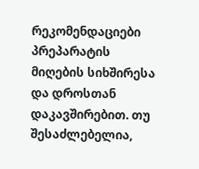რეკომენდაციები პრეპარატის მიღების სიხშირესა და დროსთან დაკავშირებით. თუ შესაძლებელია,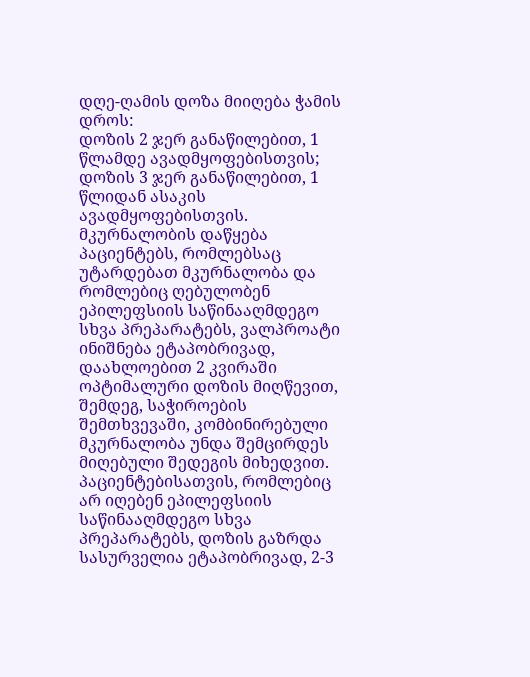დღე-ღამის დოზა მიიღება ჭამის დროს:
დოზის 2 ჯერ განაწილებით, 1 წლამდე ავადმყოფებისთვის;
დოზის 3 ჯერ განაწილებით, 1 წლიდან ასაკის ავადმყოფებისთვის.
მკურნალობის დაწყება
პაციენტებს, რომლებსაც უტარდებათ მკურნალობა და რომლებიც ღებულობენ ეპილეფსიის საწინააღმდეგო სხვა პრეპარატებს, ვალპროატი ინიშნება ეტაპობრივად, დაახლოებით 2 კვირაში ოპტიმალური დოზის მიღწევით, შემდეგ, საჭიროების შემთხვევაში, კომბინირებული მკურნალობა უნდა შემცირდეს მიღებული შედეგის მიხედვით.
პაციენტებისათვის, რომლებიც არ იღებენ ეპილეფსიის საწინააღმდეგო სხვა პრეპარატებს, დოზის გაზრდა სასურველია ეტაპობრივად, 2-3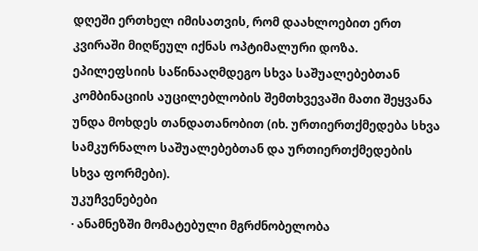დღეში ერთხელ იმისათვის, რომ დაახლოებით ერთ კვირაში მიღწეულ იქნას ოპტიმალური დოზა.
ეპილეფსიის საწინააღმდეგო სხვა საშუალებებთან კომბინაციის აუცილებლობის შემთხვევაში მათი შეყვანა უნდა მოხდეს თანდათანობით (იხ. ურთიერთქმედება სხვა სამკურნალო საშუალებებთან და ურთიერთქმედების სხვა ფორმები).
უკუჩვენებები
· ანამნეზში მომატებული მგრძნობელობა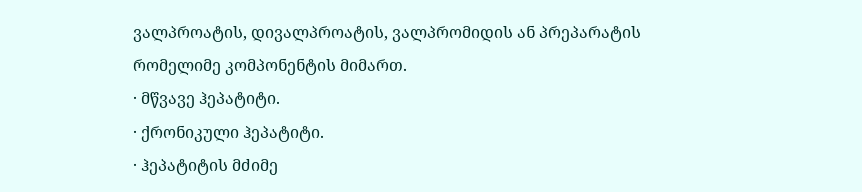ვალპროატის, დივალპროატის, ვალპრომიდის ან პრეპარატის რომელიმე კომპონენტის მიმართ.
· მწვავე ჰეპატიტი.
· ქრონიკული ჰეპატიტი.
· ჰეპატიტის მძიმე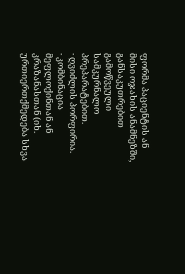ფორმა პაციენტის ან მისი ოჯახის ანამნეზში, განსაკუთრებით გამოწვეული სამკურნალო პრეპარატებით.
· ღვიძლის პორფირია.
· კომბინაცია მეფლოქინთან ან კრაზანასთან (იხ. ურთიერთქმედება სხვა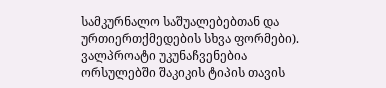სამკურნალო საშუალებებთან და ურთიერთქმედების სხვა ფორმები).
ვალპროატი უკუნაჩვენებია ორსულებში შაკიკის ტიპის თავის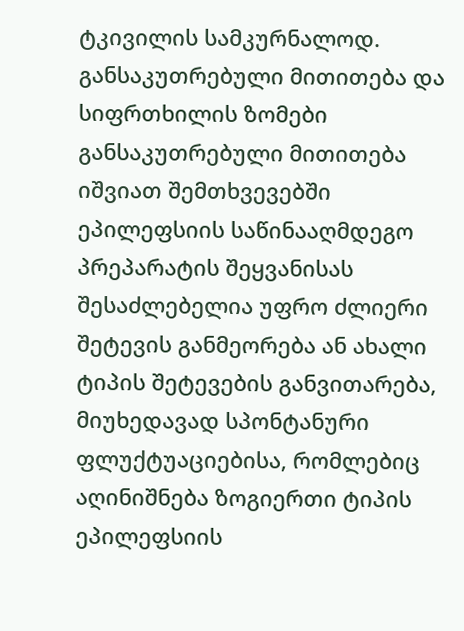ტკივილის სამკურნალოდ.
განსაკუთრებული მითითება და სიფრთხილის ზომები
განსაკუთრებული მითითება
იშვიათ შემთხვევებში ეპილეფსიის საწინააღმდეგო პრეპარატის შეყვანისას შესაძლებელია უფრო ძლიერი შეტევის განმეორება ან ახალი ტიპის შეტევების განვითარება, მიუხედავად სპონტანური ფლუქტუაციებისა, რომლებიც აღინიშნება ზოგიერთი ტიპის ეპილეფსიის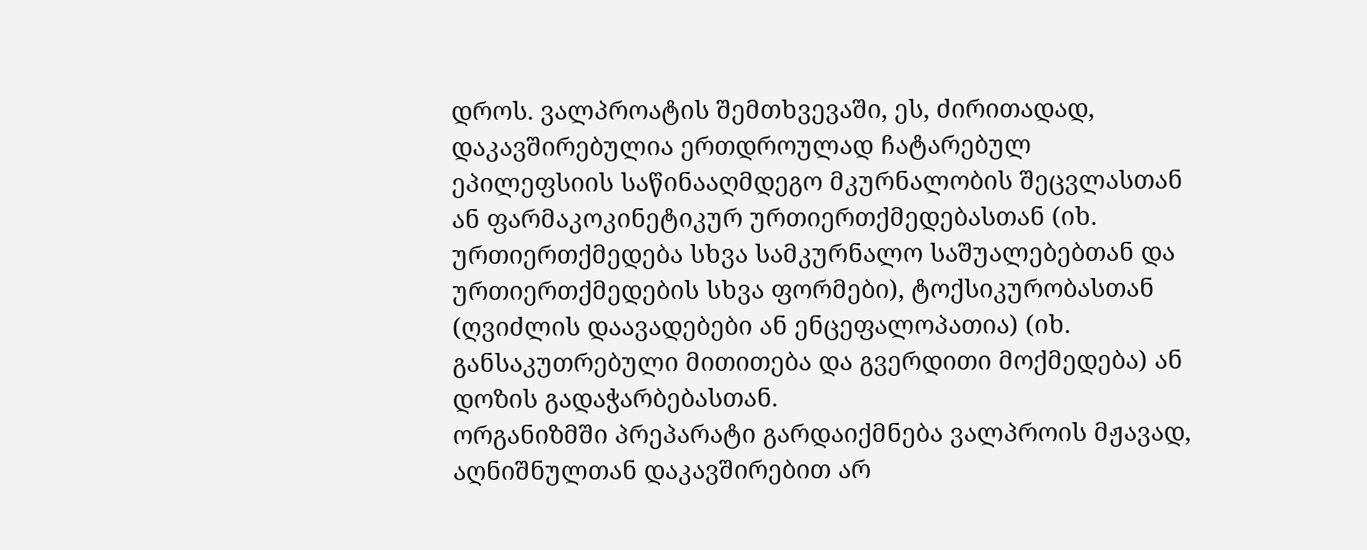დროს. ვალპროატის შემთხვევაში, ეს, ძირითადად, დაკავშირებულია ერთდროულად ჩატარებულ ეპილეფსიის საწინააღმდეგო მკურნალობის შეცვლასთან ან ფარმაკოკინეტიკურ ურთიერთქმედებასთან (იხ. ურთიერთქმედება სხვა სამკურნალო საშუალებებთან და ურთიერთქმედების სხვა ფორმები), ტოქსიკურობასთან (ღვიძლის დაავადებები ან ენცეფალოპათია) (იხ. განსაკუთრებული მითითება და გვერდითი მოქმედება) ან დოზის გადაჭარბებასთან.
ორგანიზმში პრეპარატი გარდაიქმნება ვალპროის მჟავად, აღნიშნულთან დაკავშირებით არ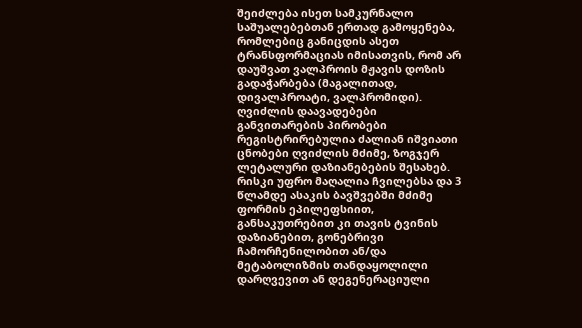შეიძლება ისეთ სამკურნალო საშუალებებთან ერთად გამოყენება, რომლებიც განიცდის ასეთ ტრანსფორმაციას იმისათვის, რომ არ დაუშვათ ვალპროის მჟავის დოზის გადაჭარბება (მაგალითად, დივალპროატი, ვალპრომიდი).
ღვიძლის დაავადებები
განვითარების პირობები
რეგისტრირებულია ძალიან იშვიათი ცნობები ღვიძლის მძიმე, ზოგჯერ ლეტალური დაზიანებების შესახებ.
რისკი უფრო მაღალია ჩვილებსა და 3 წლამდე ასაკის ბავშვებში მძიმე ფორმის ეპილეფსიით, განსაკუთრებით კი თავის ტვინის დაზიანებით, გონებრივი ჩამორჩენილობით ან/და მეტაბოლიზმის თანდაყოლილი დარღვევით ან დეგენერაციული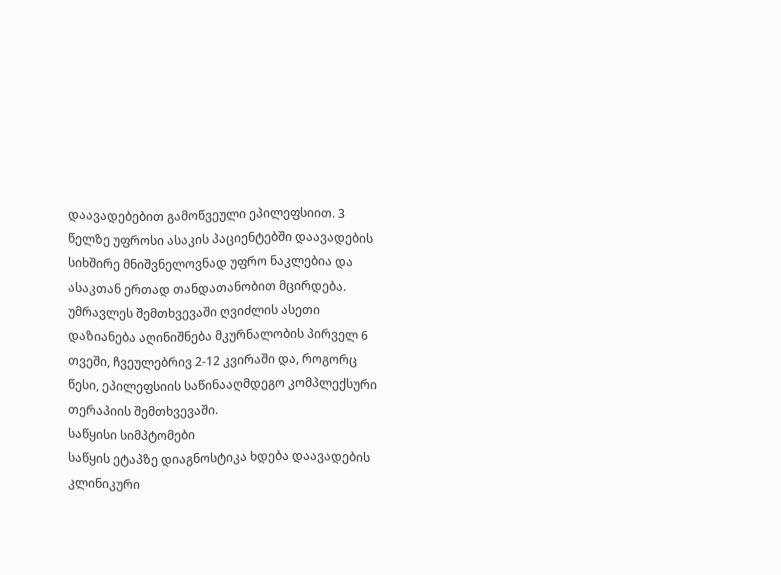დაავადებებით გამოწვეული ეპილეფსიით. 3 წელზე უფროსი ასაკის პაციენტებში დაავადების სიხშირე მნიშვნელოვნად უფრო ნაკლებია და ასაკთან ერთად თანდათანობით მცირდება.
უმრავლეს შემთხვევაში ღვიძლის ასეთი დაზიანება აღინიშნება მკურნალობის პირველ 6 თვეში, ჩვეულებრივ 2-12 კვირაში და, როგორც წესი, ეპილეფსიის საწინააღმდეგო კომპლექსური თერაპიის შემთხვევაში.
საწყისი სიმპტომები
საწყის ეტაპზე დიაგნოსტიკა ხდება დაავადების კლინიკური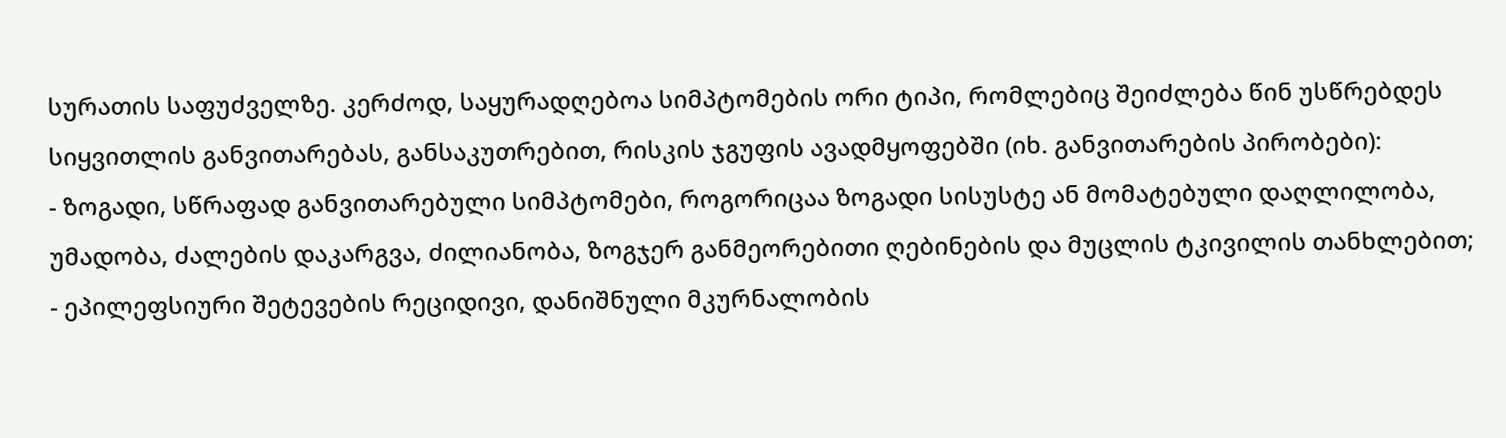სურათის საფუძველზე. კერძოდ, საყურადღებოა სიმპტომების ორი ტიპი, რომლებიც შეიძლება წინ უსწრებდეს სიყვითლის განვითარებას, განსაკუთრებით, რისკის ჯგუფის ავადმყოფებში (იხ. განვითარების პირობები):
- ზოგადი, სწრაფად განვითარებული სიმპტომები, როგორიცაა ზოგადი სისუსტე ან მომატებული დაღლილობა, უმადობა, ძალების დაკარგვა, ძილიანობა, ზოგჯერ განმეორებითი ღებინების და მუცლის ტკივილის თანხლებით;
- ეპილეფსიური შეტევების რეციდივი, დანიშნული მკურნალობის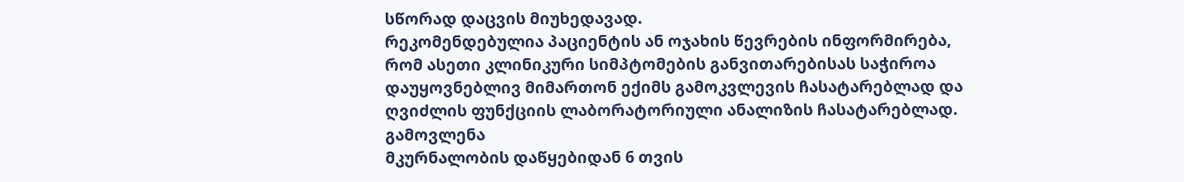სწორად დაცვის მიუხედავად.
რეკომენდებულია პაციენტის ან ოჯახის წევრების ინფორმირება, რომ ასეთი კლინიკური სიმპტომების განვითარებისას საჭიროა დაუყოვნებლივ მიმართონ ექიმს გამოკვლევის ჩასატარებლად და ღვიძლის ფუნქციის ლაბორატორიული ანალიზის ჩასატარებლად.
გამოვლენა
მკურნალობის დაწყებიდან 6 თვის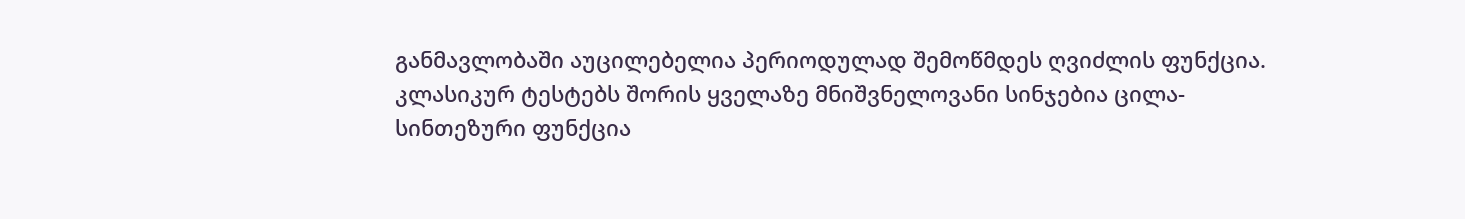განმავლობაში აუცილებელია პერიოდულად შემოწმდეს ღვიძლის ფუნქცია.
კლასიკურ ტესტებს შორის ყველაზე მნიშვნელოვანი სინჯებია ცილა-სინთეზური ფუნქცია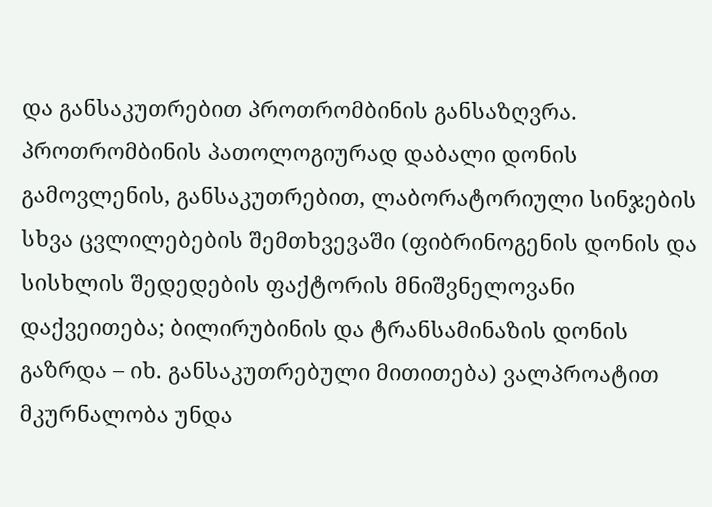და განსაკუთრებით პროთრომბინის განსაზღვრა. პროთრომბინის პათოლოგიურად დაბალი დონის გამოვლენის, განსაკუთრებით, ლაბორატორიული სინჯების სხვა ცვლილებების შემთხვევაში (ფიბრინოგენის დონის და სისხლის შედედების ფაქტორის მნიშვნელოვანი დაქვეითება; ბილირუბინის და ტრანსამინაზის დონის გაზრდა – იხ. განსაკუთრებული მითითება) ვალპროატით მკურნალობა უნდა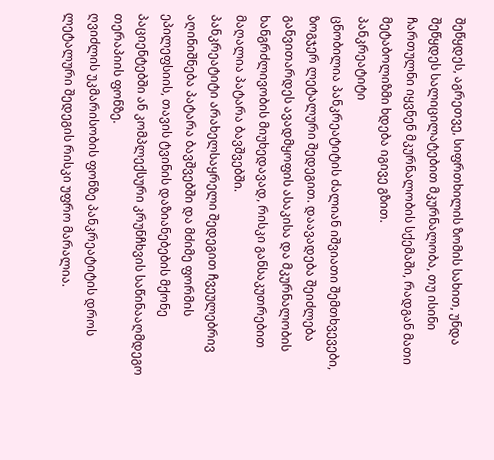შეწყდეს, აგრეთვე, სიფრთხილის ზომის სახით, უნდა შეწყდეს სალიცილატებით მკურნალობა, თუ ისინი ჩართულნი იყვნენ მკურნალობის სქემაში, რადგან მათი მეტაბოლიზმი ხდება იგივე გზით.
პანკრეატიტი
ცნობილია პანკრეატიტის ძალიან იშვიათი შემთხვევები, ზოგჯერ ლეტალური შედეგით. დაავადება შეიძლება განვითარდეს ავადმყოფის ასაკისა და მკურნალობის ხანგრძლივობის მიუხედავად, რისკი განსაკუთრებით მაღალია პატარა ბავშვებში.
პანკრეატიტი არახელსაყრელი შედეგით ჩვეულებრივ აღინიშნება პატარა ბავშვებში და მძიმე ფორმის ეპილეფსიის, თავის ტვინის დაზიანებების მქონე პაციენტებში ან კომპლექსური კრუნჩხვის საწინააღმდეგო თერაპიის ფონზე.
ღვიძლის უკმარისობის ფონზე პანკრეატიტის დროს ლეტალური შედეგის რისკი უფრო მარალია.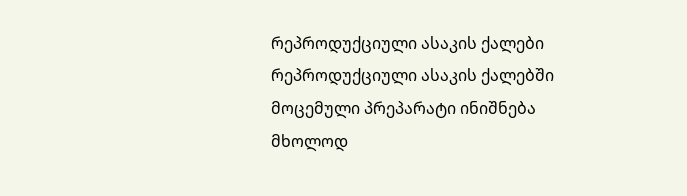რეპროდუქციული ასაკის ქალები
რეპროდუქციული ასაკის ქალებში მოცემული პრეპარატი ინიშნება მხოლოდ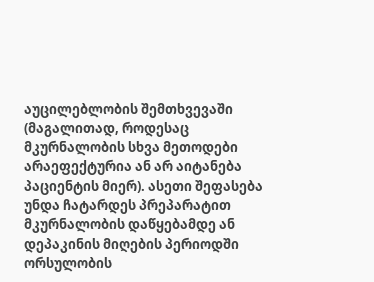აუცილებლობის შემთხვევაში (მაგალითად, როდესაც მკურნალობის სხვა მეთოდები არაეფექტურია ან არ აიტანება პაციენტის მიერ). ასეთი შეფასება უნდა ჩატარდეს პრეპარატით მკურნალობის დაწყებამდე ან დეპაკინის მიღების პერიოდში ორსულობის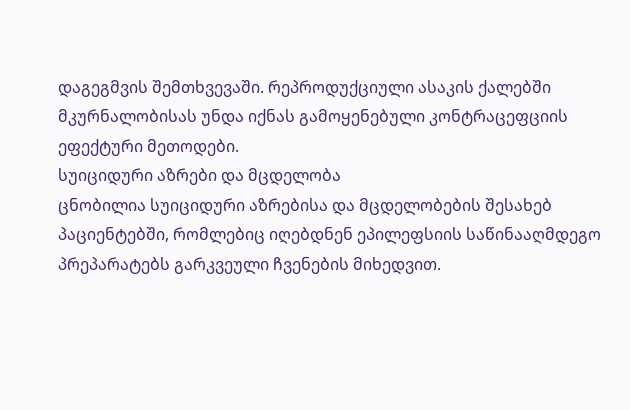დაგეგმვის შემთხვევაში. რეპროდუქციული ასაკის ქალებში მკურნალობისას უნდა იქნას გამოყენებული კონტრაცეფციის ეფექტური მეთოდები.
სუიციდური აზრები და მცდელობა
ცნობილია სუიციდური აზრებისა და მცდელობების შესახებ პაციენტებში, რომლებიც იღებდნენ ეპილეფსიის საწინააღმდეგო პრეპარატებს გარკვეული ჩვენების მიხედვით.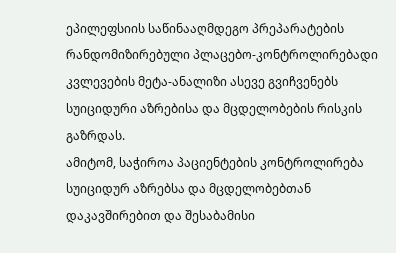ეპილეფსიის საწინააღმდეგო პრეპარატების რანდომიზირებული პლაცებო-კონტროლირებადი კვლევების მეტა-ანალიზი ასევე გვიჩვენებს სუიციდური აზრებისა და მცდელობების რისკის გაზრდას.
ამიტომ, საჭიროა პაციენტების კონტროლირება სუიციდურ აზრებსა და მცდელობებთან დაკავშირებით და შესაბამისი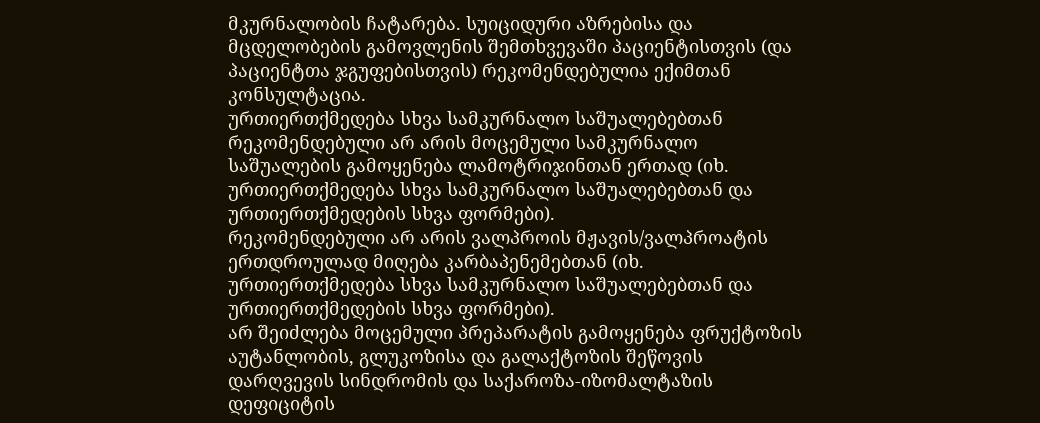მკურნალობის ჩატარება. სუიციდური აზრებისა და მცდელობების გამოვლენის შემთხვევაში პაციენტისთვის (და პაციენტთა ჯგუფებისთვის) რეკომენდებულია ექიმთან კონსულტაცია.
ურთიერთქმედება სხვა სამკურნალო საშუალებებთან
რეკომენდებული არ არის მოცემული სამკურნალო საშუალების გამოყენება ლამოტრიჯინთან ერთად (იხ. ურთიერთქმედება სხვა სამკურნალო საშუალებებთან და ურთიერთქმედების სხვა ფორმები).
რეკომენდებული არ არის ვალპროის მჟავის/ვალპროატის ერთდროულად მიღება კარბაპენემებთან (იხ. ურთიერთქმედება სხვა სამკურნალო საშუალებებთან და ურთიერთქმედების სხვა ფორმები).
არ შეიძლება მოცემული პრეპარატის გამოყენება ფრუქტოზის აუტანლობის, გლუკოზისა და გალაქტოზის შეწოვის დარღვევის სინდრომის და საქაროზა-იზომალტაზის დეფიციტის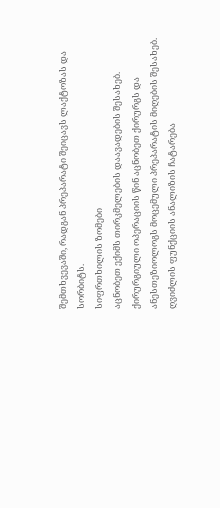შემთხვევაში, რადგან პრეპარატი შეიცავს ლაქტოზას და სორბიტს.
სიფრთხილის ზომები
აცნობეთ ექიმს თირკმელების დაავადების შესახებ.
ქირურგიული ოპერაციის წინ აცნობეთ ქირურგს და ანესთეზიოლოგს მოცემული პრეპარატის მიღების შესახებ.
ღვიძლის ფუნქციის ანალიზის ჩატარება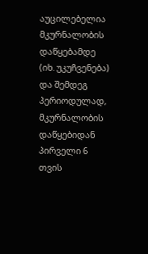აუცილებელია მკურნალობის დაწყებამდე (იხ. უკუჩვენება) და შემდეგ პერიოდულად, მკურნალობის დაწყებიდან პირველი 6 თვის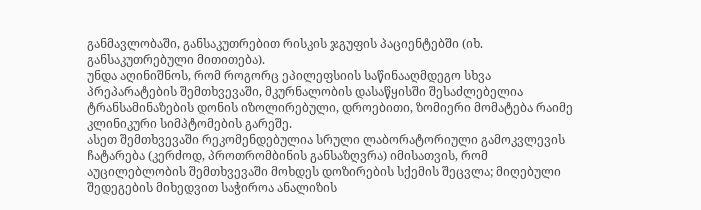განმავლობაში, განსაკუთრებით რისკის ჯგუფის პაციენტებში (იხ. განსაკუთრებული მითითება).
უნდა აღინიშნოს, რომ როგორც ეპილეფსიის საწინააღმდეგო სხვა პრეპარატების შემთხვევაში, მკურნალობის დასაწყისში შესაძლებელია ტრანსამინაზების დონის იზოლირებული, დროებითი, ზომიერი მომატება რაიმე კლინიკური სიმპტომების გარეშე.
ასეთ შემთხვევაში რეკომენდებულია სრული ლაბორატორიული გამოკვლევის ჩატარება (კერძოდ, პროთრომბინის განსაზღვრა) იმისათვის, რომ აუცილებლობის შემთხვევაში მოხდეს დოზირების სქემის შეცვლა; მიღებული შედეგების მიხედვით საჭიროა ანალიზის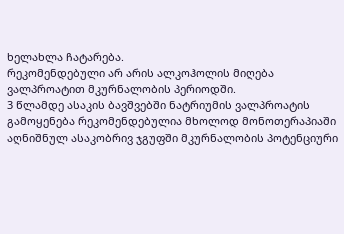ხელახლა ჩატარება.
რეკომენდებული არ არის ალკოჰოლის მიღება ვალპროატით მკურნალობის პერიოდში.
3 წლამდე ასაკის ბავშვებში ნატრიუმის ვალპროატის გამოყენება რეკომენდებულია მხოლოდ მონოთერაპიაში აღნიშნულ ასაკობრივ ჯგუფში მკურნალობის პოტენციური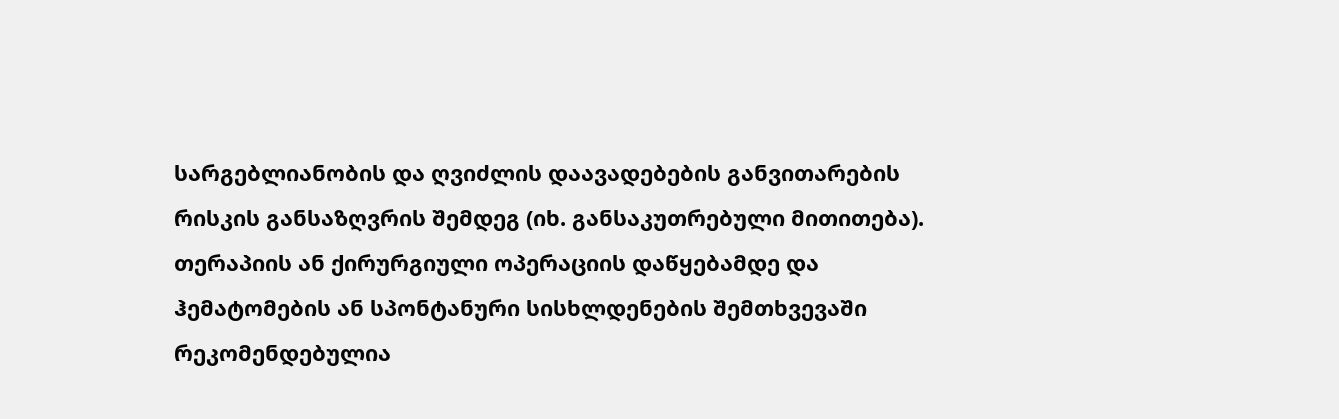სარგებლიანობის და ღვიძლის დაავადებების განვითარების რისკის განსაზღვრის შემდეგ (იხ. განსაკუთრებული მითითება).
თერაპიის ან ქირურგიული ოპერაციის დაწყებამდე და ჰემატომების ან სპონტანური სისხლდენების შემთხვევაში რეკომენდებულია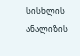სისხლის ანალიზის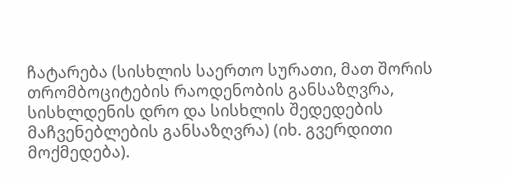ჩატარება (სისხლის საერთო სურათი, მათ შორის თრომბოციტების რაოდენობის განსაზღვრა, სისხლდენის დრო და სისხლის შედედების მაჩვენებლების განსაზღვრა) (იხ. გვერდითი მოქმედება).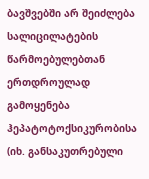ბავშვებში არ შეიძლება სალიცილატების წარმოებულებთან ერთდროულად გამოყენება ჰეპატოტოქსიკურობისა (იხ. განსაკუთრებული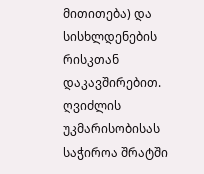მითითება) და სისხლდენების რისკთან დაკავშირებით.
ღვიძლის უკმარისობისას საჭიროა შრატში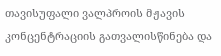თავისუფალი ვალპროის მჟავის კონცენტრაციის გათვალისწინება და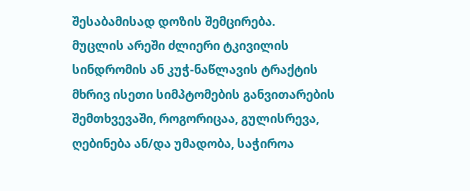შესაბამისად დოზის შემცირება.
მუცლის არეში ძლიერი ტკივილის სინდრომის ან კუჭ-ნაწლავის ტრაქტის მხრივ ისეთი სიმპტომების განვითარების შემთხვევაში, როგორიცაა, გულისრევა, ღებინება ან/და უმადობა, საჭიროა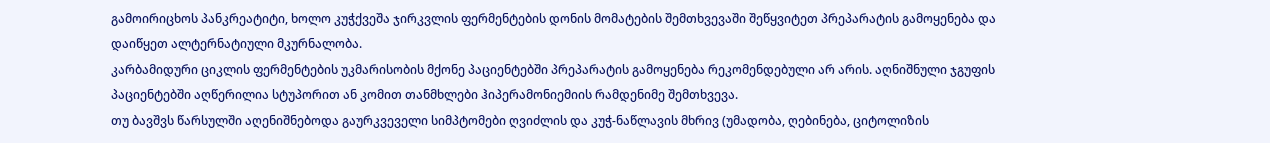გამოირიცხოს პანკრეატიტი, ხოლო კუჭქვეშა ჯირკვლის ფერმენტების დონის მომატების შემთხვევაში შეწყვიტეთ პრეპარატის გამოყენება და დაიწყეთ ალტერნატიული მკურნალობა.
კარბამიდური ციკლის ფერმენტების უკმარისობის მქონე პაციენტებში პრეპარატის გამოყენება რეკომენდებული არ არის. აღნიშნული ჯგუფის პაციენტებში აღწერილია სტუპორით ან კომით თანმხლები ჰიპერამონიემიის რამდენიმე შემთხვევა.
თუ ბავშვს წარსულში აღენიშნებოდა გაურკვეველი სიმპტომები ღვიძლის და კუჭ-ნაწლავის მხრივ (უმადობა, ღებინება, ციტოლიზის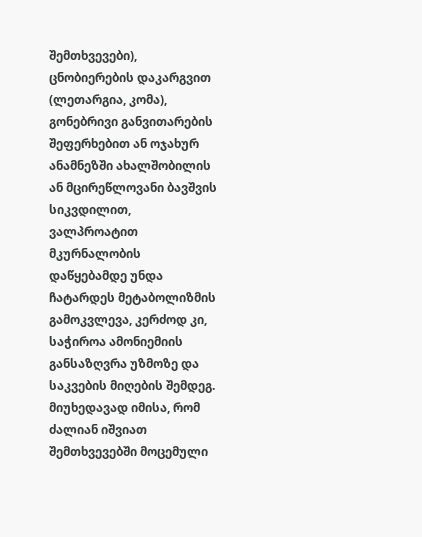შემთხვევები), ცნობიერების დაკარგვით (ლეთარგია, კომა), გონებრივი განვითარების შეფერხებით ან ოჯახურ ანამნეზში ახალშობილის ან მცირეწლოვანი ბავშვის სიკვდილით, ვალპროატით მკურნალობის დაწყებამდე უნდა ჩატარდეს მეტაბოლიზმის გამოკვლევა, კერძოდ კი, საჭიროა ამონიემიის განსაზღვრა უზმოზე და საკვების მიღების შემდეგ.
მიუხედავად იმისა, რომ ძალიან იშვიათ შემთხვევებში მოცემული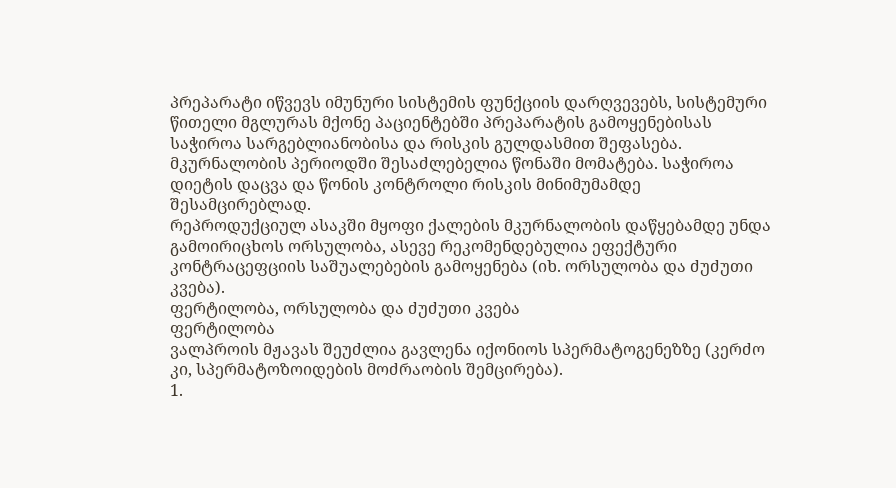პრეპარატი იწვევს იმუნური სისტემის ფუნქციის დარღვევებს, სისტემური წითელი მგლურას მქონე პაციენტებში პრეპარატის გამოყენებისას საჭიროა სარგებლიანობისა და რისკის გულდასმით შეფასება.
მკურნალობის პერიოდში შესაძლებელია წონაში მომატება. საჭიროა დიეტის დაცვა და წონის კონტროლი რისკის მინიმუმამდე შესამცირებლად.
რეპროდუქციულ ასაკში მყოფი ქალების მკურნალობის დაწყებამდე უნდა გამოირიცხოს ორსულობა, ასევე რეკომენდებულია ეფექტური კონტრაცეფციის საშუალებების გამოყენება (იხ. ორსულობა და ძუძუთი კვება).
ფერტილობა, ორსულობა და ძუძუთი კვება
ფერტილობა
ვალპროის მჟავას შეუძლია გავლენა იქონიოს სპერმატოგენეზზე (კერძო კი, სპერმატოზოიდების მოძრაობის შემცირება).
1.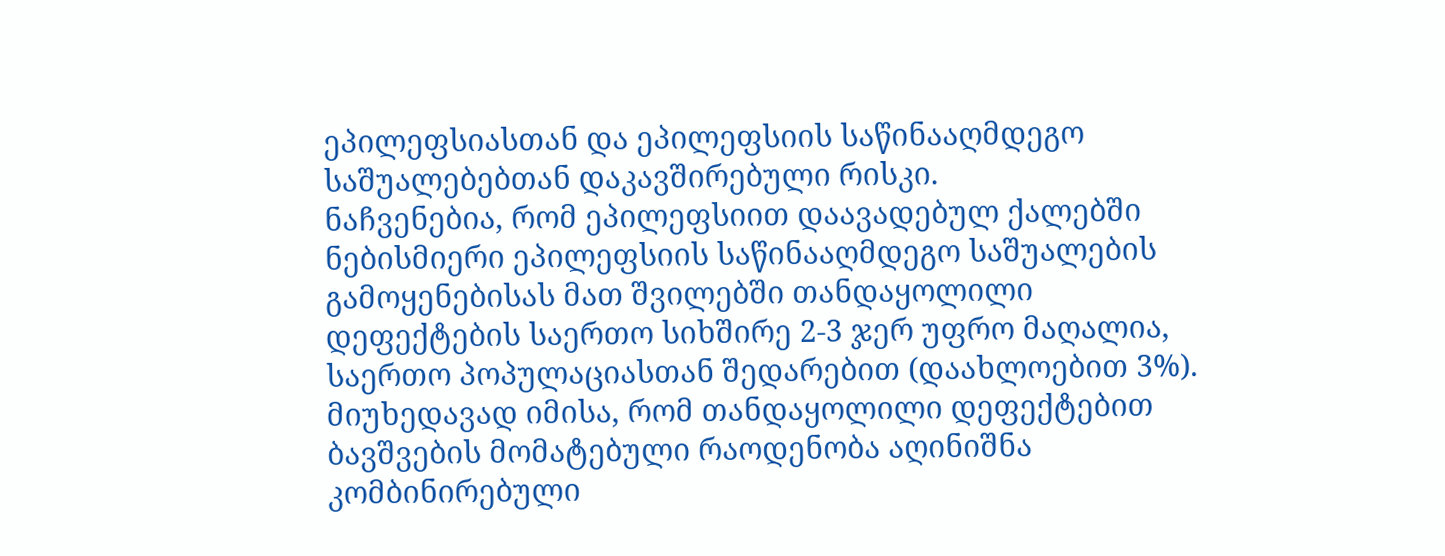ეპილეფსიასთან და ეპილეფსიის საწინააღმდეგო საშუალებებთან დაკავშირებული რისკი.
ნაჩვენებია, რომ ეპილეფსიით დაავადებულ ქალებში ნებისმიერი ეპილეფსიის საწინააღმდეგო საშუალების გამოყენებისას მათ შვილებში თანდაყოლილი დეფექტების საერთო სიხშირე 2-3 ჯერ უფრო მაღალია, საერთო პოპულაციასთან შედარებით (დაახლოებით 3%). მიუხედავად იმისა, რომ თანდაყოლილი დეფექტებით ბავშვების მომატებული რაოდენობა აღინიშნა კომბინირებული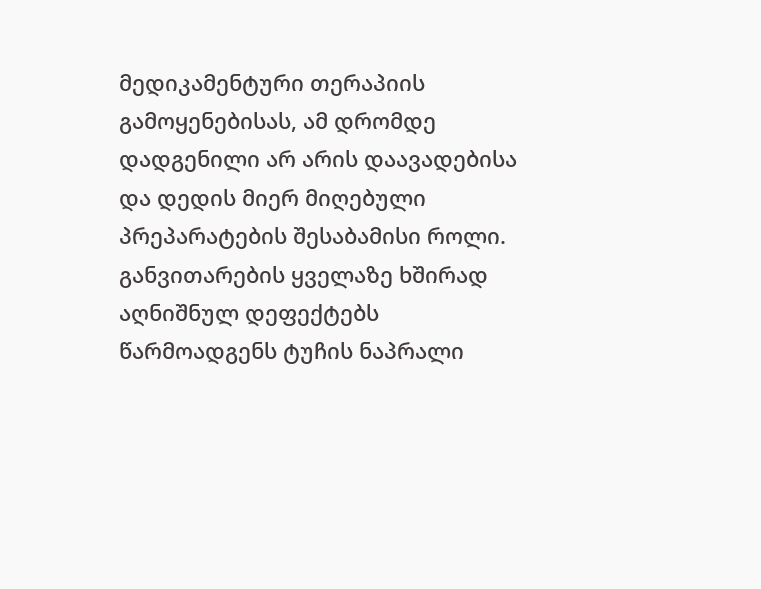მედიკამენტური თერაპიის გამოყენებისას, ამ დრომდე დადგენილი არ არის დაავადებისა და დედის მიერ მიღებული პრეპარატების შესაბამისი როლი.
განვითარების ყველაზე ხშირად აღნიშნულ დეფექტებს წარმოადგენს ტუჩის ნაპრალი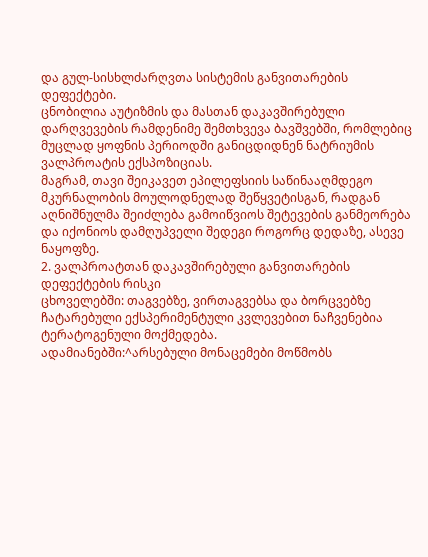და გულ-სისხლძარღვთა სისტემის განვითარების დეფექტები.
ცნობილია აუტიზმის და მასთან დაკავშირებული დარღვევების რამდენიმე შემთხვევა ბავშვებში, რომლებიც მუცლად ყოფნის პერიოდში განიცდიდნენ ნატრიუმის ვალპროატის ექსპოზიციას.
მაგრამ, თავი შეიკავეთ ეპილეფსიის საწინააღმდეგო მკურნალობის მოულოდნელად შეწყვეტისგან, რადგან აღნიშნულმა შეიძლება გამოიწვიოს შეტევების განმეორება და იქონიოს დამღუპველი შედეგი როგორც დედაზე, ასევე ნაყოფზე.
2. ვალპროატთან დაკავშირებული განვითარების დეფექტების რისკი
ცხოველებში: თაგვებზე, ვირთაგვებსა და ბორცვებზე ჩატარებული ექსპერიმენტული კვლევებით ნაჩვენებია ტერატოგენული მოქმედება.
ადამიანებში:^არსებული მონაცემები მოწმობს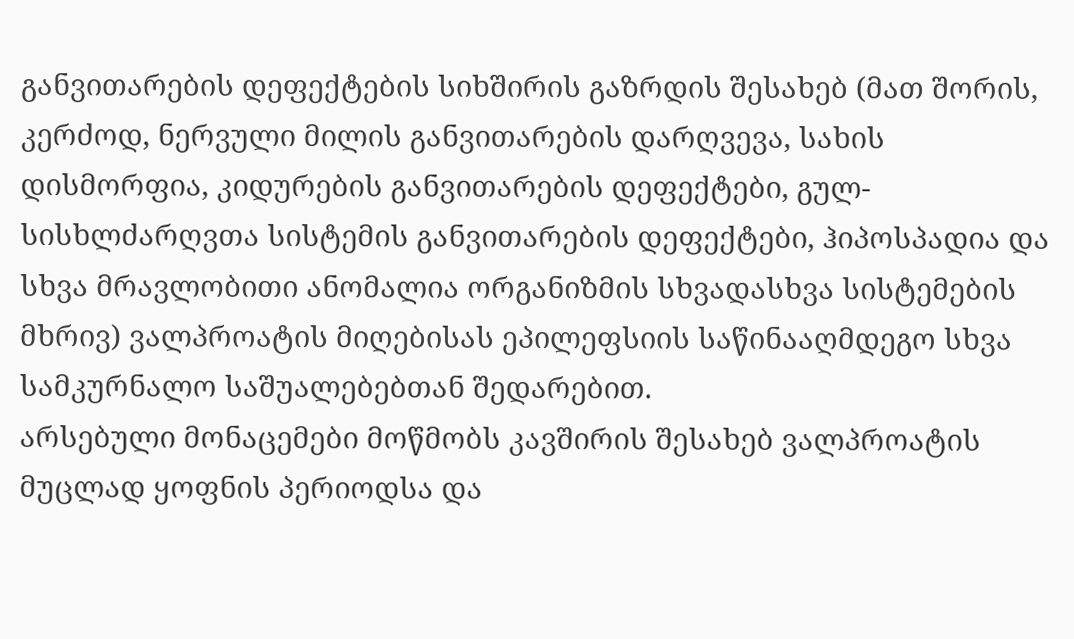განვითარების დეფექტების სიხშირის გაზრდის შესახებ (მათ შორის, კერძოდ, ნერვული მილის განვითარების დარღვევა, სახის დისმორფია, კიდურების განვითარების დეფექტები, გულ-სისხლძარღვთა სისტემის განვითარების დეფექტები, ჰიპოსპადია და სხვა მრავლობითი ანომალია ორგანიზმის სხვადასხვა სისტემების მხრივ) ვალპროატის მიღებისას ეპილეფსიის საწინააღმდეგო სხვა სამკურნალო საშუალებებთან შედარებით.
არსებული მონაცემები მოწმობს კავშირის შესახებ ვალპროატის მუცლად ყოფნის პერიოდსა და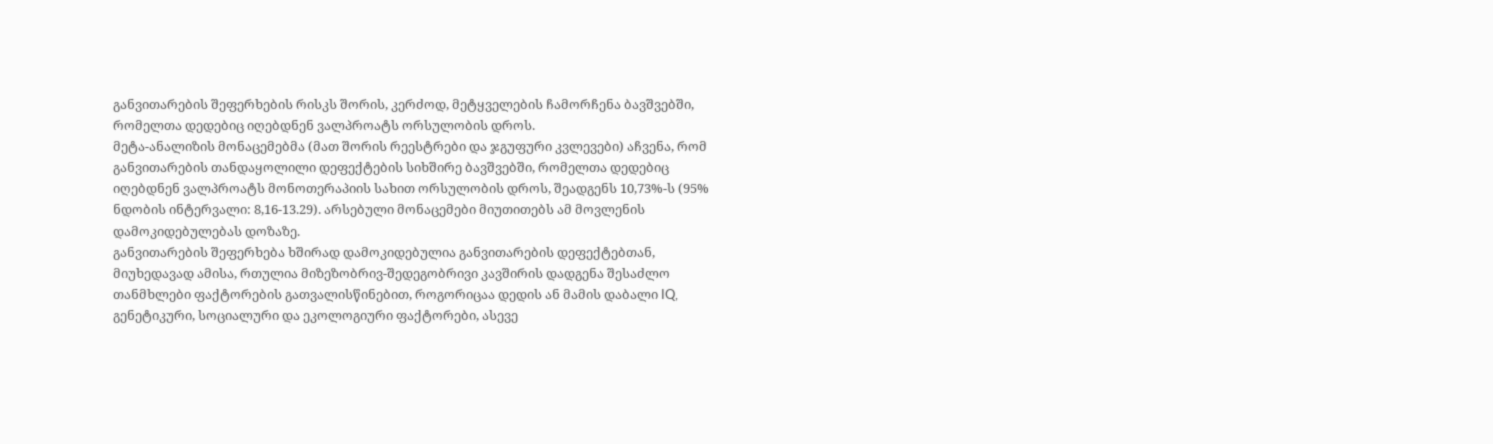განვითარების შეფერხების რისკს შორის, კერძოდ, მეტყველების ჩამორჩენა ბავშვებში, რომელთა დედებიც იღებდნენ ვალპროატს ორსულობის დროს.
მეტა-ანალიზის მონაცემებმა (მათ შორის რეესტრები და ჯგუფური კვლევები) აჩვენა, რომ განვითარების თანდაყოლილი დეფექტების სიხშირე ბავშვებში, რომელთა დედებიც იღებდნენ ვალპროატს მონოთერაპიის სახით ორსულობის დროს, შეადგენს 10,73%-ს (95% ნდობის ინტერვალი: 8,16-13.29). არსებული მონაცემები მიუთითებს ამ მოვლენის დამოკიდებულებას დოზაზე.
განვითარების შეფერხება ხშირად დამოკიდებულია განვითარების დეფექტებთან, მიუხედავად ამისა, რთულია მიზეზობრივ-შედეგობრივი კავშირის დადგენა შესაძლო თანმხლები ფაქტორების გათვალისწინებით, როგორიცაა დედის ან მამის დაბალი IQ, გენეტიკური, სოციალური და ეკოლოგიური ფაქტორები, ასევე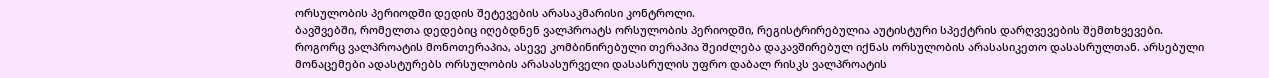ორსულობის პერიოდში დედის შეტევების არასაკმარისი კონტროლი.
ბავშვებში, რომელთა დედებიც იღებდნენ ვალპროატს ორსულობის პერიოდში, რეგისტრირებულია აუტისტური სპექტრის დარღვევების შემთხვევები.
როგორც ვალპროატის მონოთერაპია, ასევე კომბინირებული თერაპია შეიძლება დაკავშირებულ იქნას ორსულობის არასასიკეთო დასასრულთან. არსებული მონაცემები ადასტურებს ორსულობის არასასურველი დასასრულის უფრო დაბალ რისკს ვალპროატის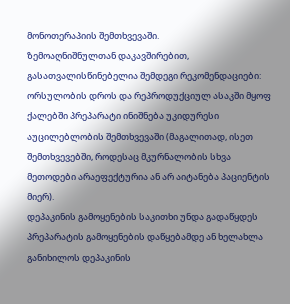მონოთერაპიის შემთხვევაში.
ზემოაღნიშნულთან დაკავშირებით, გასათვალისწინებელია შემდეგი რეკომენდაციები: ორსულობის დროს და რეპროდუქციულ ასაკში მყოფ ქალებში პრეპარატი ინიშნება უკიდურესი აუცილებლობის შემთხვევაში (მაგალითად, ისეთ შემთხვევებში, როდესაც მკურნალობის სხვა მეთოდები არაეფექტურია ან არ აიტანება პაციენტის მიერ).
დეპაკინის გამოყენების საკითხი უნდა გადაწყდეს პრეპარატის გამოყენების დაწყებამდე ან ხელახლა განიხილოს დეპაკინის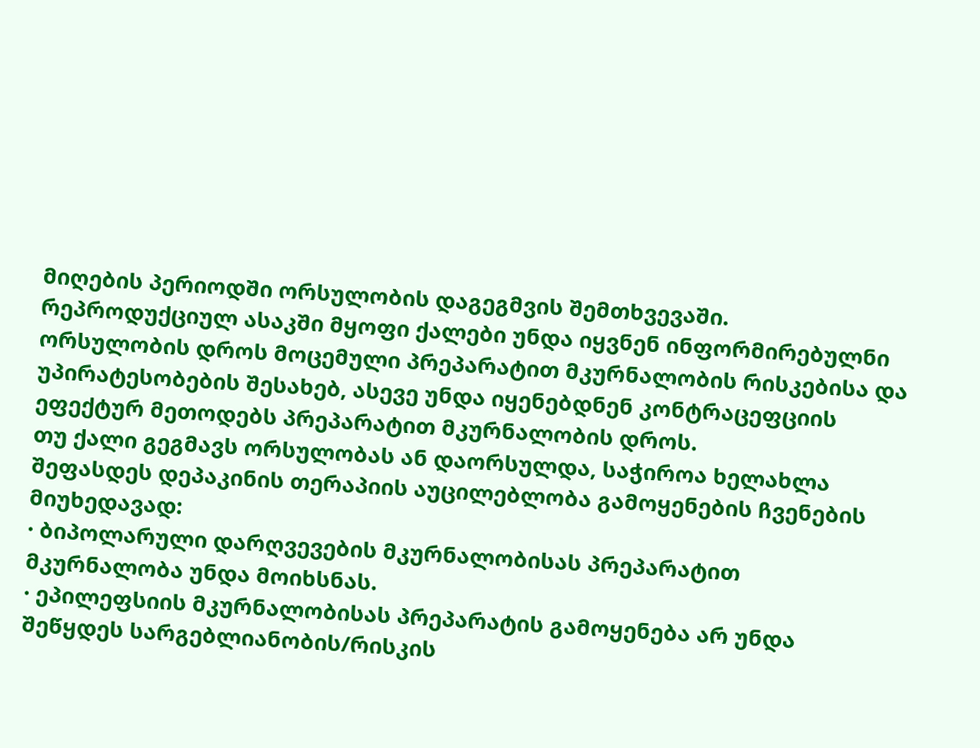მიღების პერიოდში ორსულობის დაგეგმვის შემთხვევაში.
რეპროდუქციულ ასაკში მყოფი ქალები უნდა იყვნენ ინფორმირებულნი ორსულობის დროს მოცემული პრეპარატით მკურნალობის რისკებისა და უპირატესობების შესახებ, ასევე უნდა იყენებდნენ კონტრაცეფციის ეფექტურ მეთოდებს პრეპარატით მკურნალობის დროს.
თუ ქალი გეგმავს ორსულობას ან დაორსულდა, საჭიროა ხელახლა შეფასდეს დეპაკინის თერაპიის აუცილებლობა გამოყენების ჩვენების მიუხედავად:
· ბიპოლარული დარღვევების მკურნალობისას პრეპარატით მკურნალობა უნდა მოიხსნას.
· ეპილეფსიის მკურნალობისას პრეპარატის გამოყენება არ უნდა შეწყდეს სარგებლიანობის/რისკის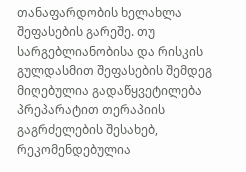თანაფარდობის ხელახლა შეფასების გარეშე. თუ სარგებლიანობისა და რისკის გულდასმით შეფასების შემდეგ მიღებულია გადაწყვეტილება პრეპარატით თერაპიის გაგრძელების შესახებ, რეკომენდებულია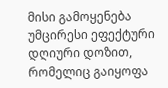მისი გამოყენება უმცირესი ეფექტური დღიური დოზით, რომელიც გაიყოფა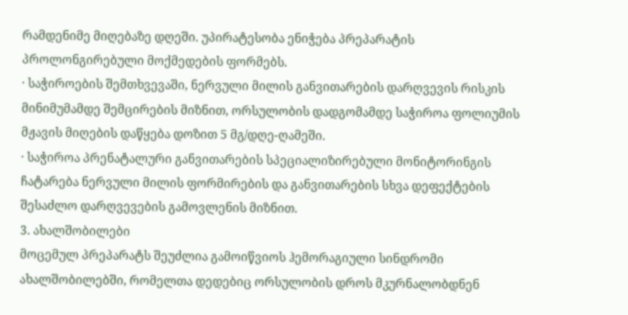რამდენიმე მიღებაზე დღეში. უპირატესობა ენიჭება პრეპარატის პროლონგირებული მოქმედების ფორმებს.
· საჭიროების შემთხვევაში, ნერვული მილის განვითარების დარღვევის რისკის მინიმუმამდე შემცირების მიზნით, ორსულობის დადგომამდე საჭიროა ფოლიუმის მჟავის მიღების დაწყება დოზით 5 მგ/დღე-ღამეში.
· საჭიროა პრენატალური განვითარების სპეციალიზირებული მონიტორინგის ჩატარება ნერვული მილის ფორმირების და განვითარების სხვა დეფექტების შესაძლო დარღვევების გამოვლენის მიზნით.
3. ახალშობილები
მოცემულ პრეპარატს შეუძლია გამოიწვიოს ჰემორაგიული სინდრომი ახალშობილებში, რომელთა დედებიც ორსულობის დროს მკურნალობდნენ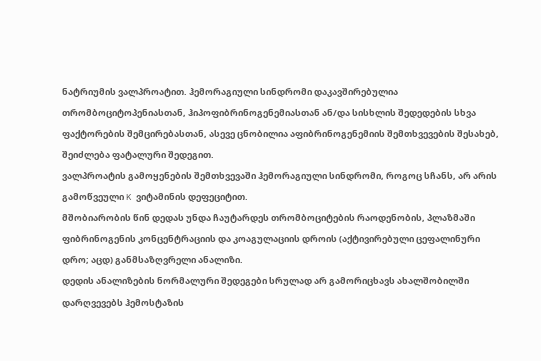ნატრიუმის ვალპროატით. ჰემორაგიული სინდრომი დაკავშირებულია თრომბოციტოპენიასთან, ჰიპოფიბრინოგენემიასთან ან/და სისხლის შედედების სხვა ფაქტორების შემცირებასთან, ასევე ცნობილია აფიბრინოგენემიის შემთხვევების შესახებ, შეიძლება ფატალური შედეგით.
ვალპროატის გამოყენების შემთხვევაში ჰემორაგიული სინდრომი, როგოც სჩანს, არ არის გამოწვეული K ვიტამინის დეფეციტით.
მშობიარობის წინ დედას უნდა ჩაუტარდეს თრომბოციტების რაოდენობის, პლაზმაში ფიბრინოგენის კონცენტრაციის და კოაგულაციის დროის (აქტივირებული ცეფალინური დრო; აცდ) განმსაზღვრელი ანალიზი.
დედის ანალიზების ნორმალური შედეგები სრულად არ გამორიცხავს ახალშობილში დარღვევებს ჰემოსტაზის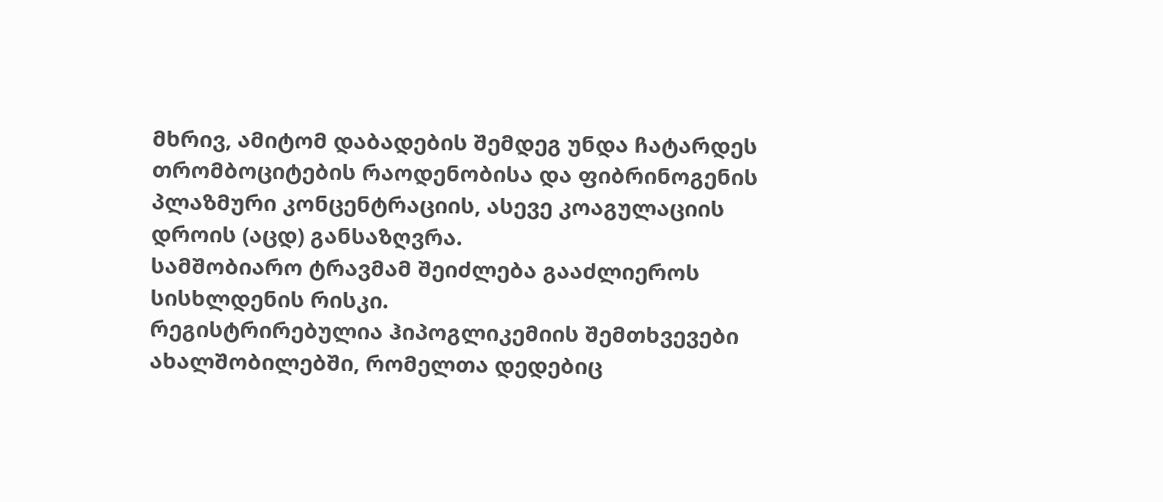მხრივ, ამიტომ დაბადების შემდეგ უნდა ჩატარდეს თრომბოციტების რაოდენობისა და ფიბრინოგენის პლაზმური კონცენტრაციის, ასევე კოაგულაციის დროის (აცდ) განსაზღვრა.
სამშობიარო ტრავმამ შეიძლება გააძლიეროს სისხლდენის რისკი.
რეგისტრირებულია ჰიპოგლიკემიის შემთხვევები ახალშობილებში, რომელთა დედებიც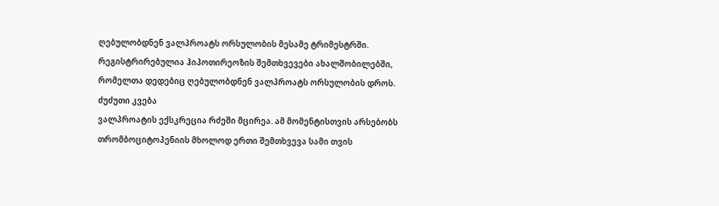ღებულობდნენ ვალპროატს ორსულობის მესამე ტრიმესტრში.
რეგისტრირებულია ჰიპოთირეოზის შემთხვევები ახალშობილებში, რომელთა დედებიც ღებულობდნენ ვალპროატს ორსულობის დროს.
ძუძუთი კვება
ვალპროატის ექსკრეცია რძეში მცირეა. ამ მომენტისთვის არსებობს თრომბოციტოპენიის მხოლოდ ერთი შემთხვევა სამი თვის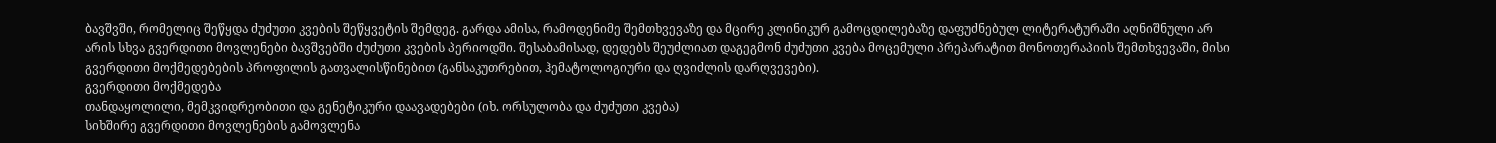ბავშვში, რომელიც შეწყდა ძუძუთი კვების შეწყვეტის შემდეგ. გარდა ამისა, რამოდენიმე შემთხვევაზე და მცირე კლინიკურ გამოცდილებაზე დაფუძნებულ ლიტერატურაში აღნიშნული არ არის სხვა გვერდითი მოვლენები ბავშვებში ძუძუთი კვების პერიოდში. შესაბამისად, დედებს შეუძლიათ დაგეგმონ ძუძუთი კვება მოცემული პრეპარატით მონოთერაპიის შემთხვევაში, მისი გვერდითი მოქმედებების პროფილის გათვალისწინებით (განსაკუთრებით, ჰემატოლოგიური და ღვიძლის დარღვევები).
გვერდითი მოქმედება
თანდაყოლილი, მემკვიდრეობითი და გენეტიკური დაავადებები (იხ. ორსულობა და ძუძუთი კვება)
სიხშირე გვერდითი მოვლენების გამოვლენა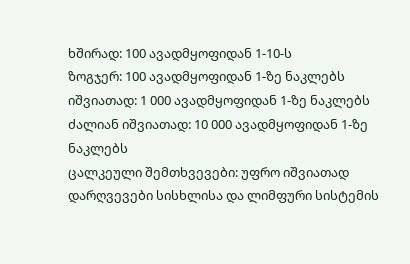ხშირად: 100 ავადმყოფიდან 1-10-ს
ზოგჯერ: 100 ავადმყოფიდან 1-ზე ნაკლებს
იშვიათად: 1 000 ავადმყოფიდან 1-ზე ნაკლებს
ძალიან იშვიათად: 10 000 ავადმყოფიდან 1-ზე ნაკლებს
ცალკეული შემთხვევები: უფრო იშვიათად
დარღვევები სისხლისა და ლიმფური სისტემის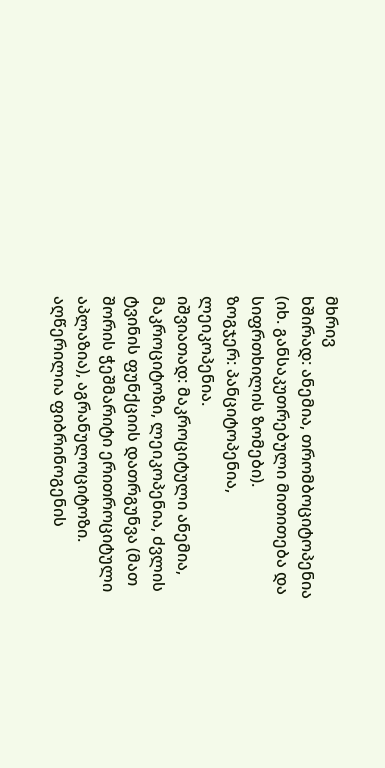მხრივ
ხშირად: ანემია, თრომბოციტოპენია (იხ. განსაკუთრებული მითითება და სიფრთხილის ზომები).
ზოგჯერ: პანციტოპენია, ლეიკოპენია.
იშვიათად: მაკროციტული ანემია, მაკროციტოზი, ლეიკოპენია, ძვლის ტვინის ფუნქციის დათრგუნვა (მათ შორის ჭეშმარიტი ერითროციტული აპლაზია), აგრანულოციტოზი.
აღწერილია ფიბრინოგენის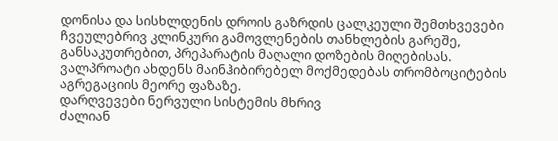დონისა და სისხლდენის დროის გაზრდის ცალკეული შემთხვევები ჩვეულებრივ კლინკური გამოვლენების თანხლების გარეშე, განსაკუთრებით, პრეპარატის მაღალი დოზების მიღებისას. ვალპროატი ახდენს მაინჰიბირებელ მოქმედებას თრომბოციტების აგრეგაციის მეორე ფაზაზე.
დარღვევები ნერვული სისტემის მხრივ
ძალიან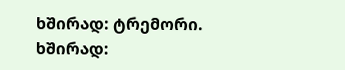ხშირად: ტრემორი.
ხშირად: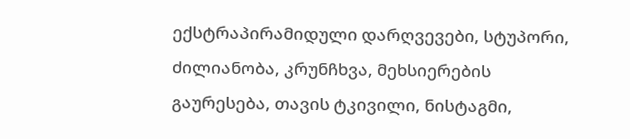ექსტრაპირამიდული დარღვევები, სტუპორი, ძილიანობა, კრუნჩხვა, მეხსიერების გაურესება, თავის ტკივილი, ნისტაგმი,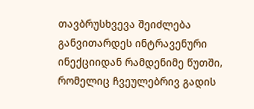თავბრუსხვევა შეიძლება განვითარდეს ინტრავენური ინექციიდან რამდენიმე წუთში, რომელიც ჩვეულებრივ გადის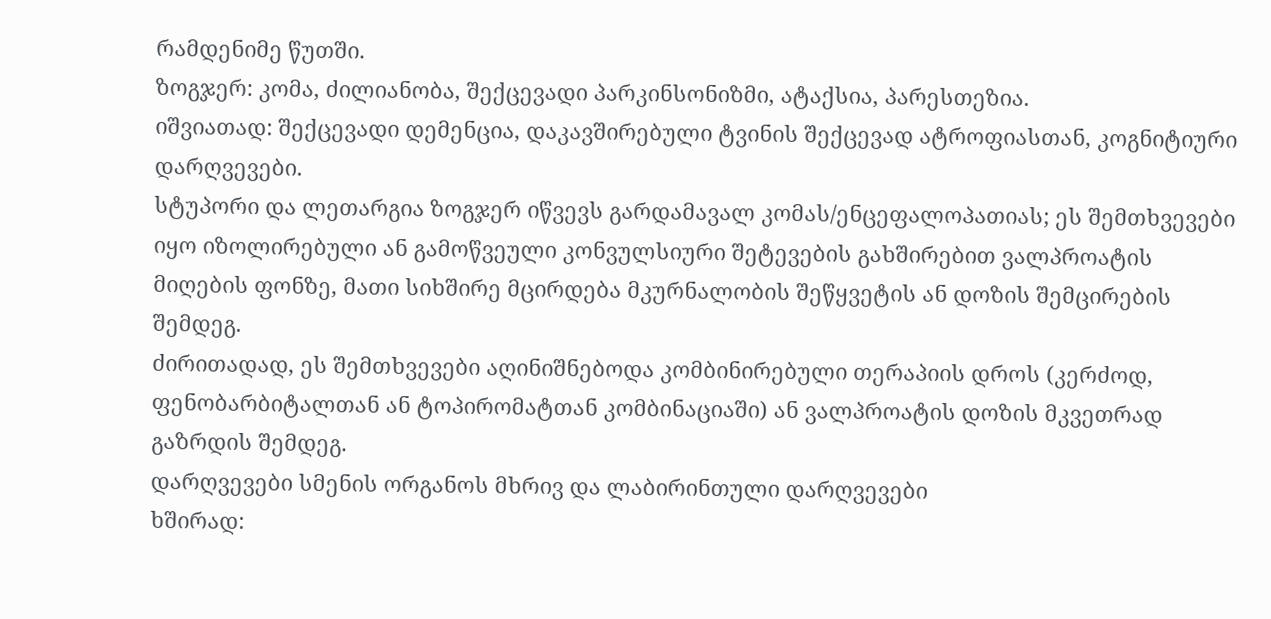რამდენიმე წუთში.
ზოგჯერ: კომა, ძილიანობა, შექცევადი პარკინსონიზმი, ატაქსია, პარესთეზია.
იშვიათად: შექცევადი დემენცია, დაკავშირებული ტვინის შექცევად ატროფიასთან, კოგნიტიური დარღვევები.
სტუპორი და ლეთარგია ზოგჯერ იწვევს გარდამავალ კომას/ენცეფალოპათიას; ეს შემთხვევები იყო იზოლირებული ან გამოწვეული კონვულსიური შეტევების გახშირებით ვალპროატის მიღების ფონზე, მათი სიხშირე მცირდება მკურნალობის შეწყვეტის ან დოზის შემცირების შემდეგ.
ძირითადად, ეს შემთხვევები აღინიშნებოდა კომბინირებული თერაპიის დროს (კერძოდ, ფენობარბიტალთან ან ტოპირომატთან კომბინაციაში) ან ვალპროატის დოზის მკვეთრად გაზრდის შემდეგ.
დარღვევები სმენის ორგანოს მხრივ და ლაბირინთული დარღვევები
ხშირად: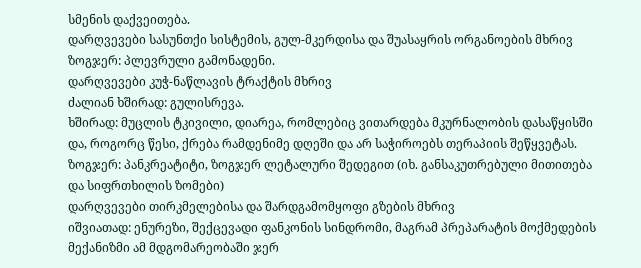სმენის დაქვეითება.
დარღვევები სასუნთქი სისტემის, გულ-მკერდისა და შუასაყრის ორგანოების მხრივ
ზოგჯერ: პლევრული გამონადენი.
დარღვევები კუჭ-ნაწლავის ტრაქტის მხრივ
ძალიან ხშირად: გულისრევა.
ხშირად: მუცლის ტკივილი, დიარეა, რომლებიც ვითარდება მკურნალობის დასაწყისში და, როგორც წესი, ქრება რამდენიმე დღეში და არ საჭიროებს თერაპიის შეწყვეტას.
ზოგჯერ: პანკრეატიტი, ზოგჯერ ლეტალური შედეგით (იხ. განსაკუთრებული მითითება და სიფრთხილის ზომები)
დარღვევები თირკმელებისა და შარდგამომყოფი გზების მხრივ
იშვიათად: ენურეზი, შექცევადი ფანკონის სინდრომი, მაგრამ პრეპარატის მოქმედების მექანიზმი ამ მდგომარეობაში ჯერ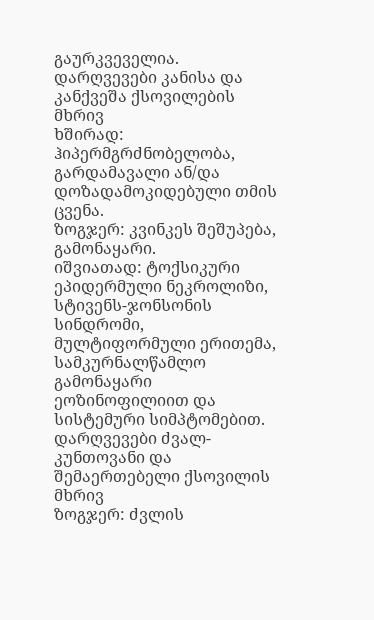გაურკვეველია.
დარღვევები კანისა და კანქვეშა ქსოვილების მხრივ
ხშირად: ჰიპერმგრძნობელობა, გარდამავალი ან/და დოზადამოკიდებული თმის ცვენა.
ზოგჯერ: კვინკეს შეშუპება, გამონაყარი.
იშვიათად: ტოქსიკური ეპიდერმული ნეკროლიზი, სტივენს-ჯონსონის სინდრომი, მულტიფორმული ერითემა, სამკურნალწამლო გამონაყარი ეოზინოფილიით და სისტემური სიმპტომებით.
დარღვევები ძვალ-კუნთოვანი და შემაერთებელი ქსოვილის მხრივ
ზოგჯერ: ძვლის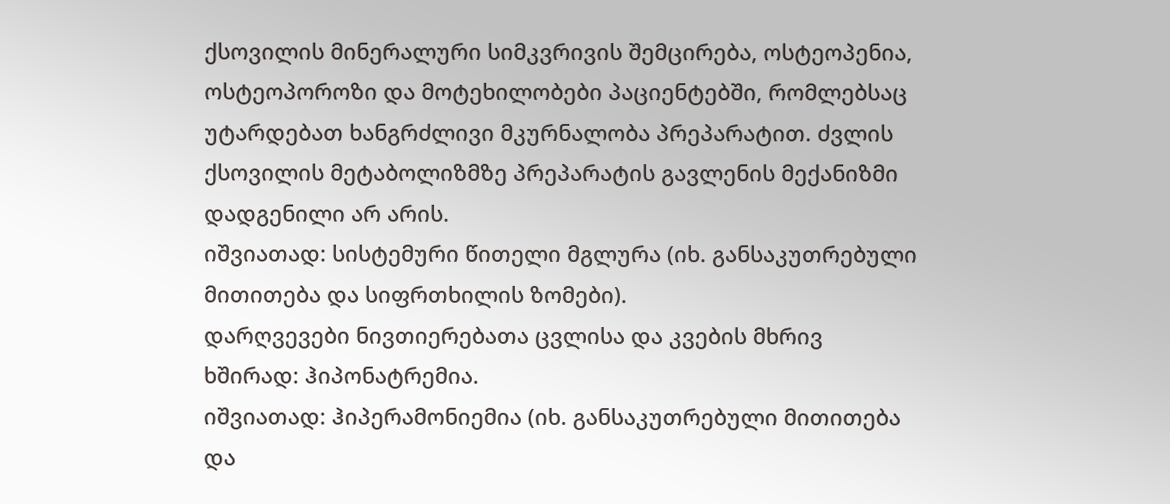ქსოვილის მინერალური სიმკვრივის შემცირება, ოსტეოპენია, ოსტეოპოროზი და მოტეხილობები პაციენტებში, რომლებსაც უტარდებათ ხანგრძლივი მკურნალობა პრეპარატით. ძვლის ქსოვილის მეტაბოლიზმზე პრეპარატის გავლენის მექანიზმი დადგენილი არ არის.
იშვიათად: სისტემური წითელი მგლურა (იხ. განსაკუთრებული მითითება და სიფრთხილის ზომები).
დარღვევები ნივთიერებათა ცვლისა და კვების მხრივ
ხშირად: ჰიპონატრემია.
იშვიათად: ჰიპერამონიემია (იხ. განსაკუთრებული მითითება და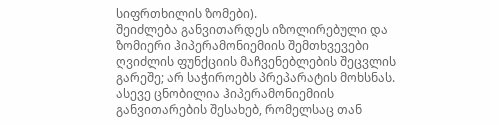სიფრთხილის ზომები).
შეიძლება განვითარდეს იზოლირებული და ზომიერი ჰიპერამონიემიის შემთხვევები ღვიძლის ფუნქციის მაჩვენებლების შეცვლის გარეშე; არ საჭიროებს პრეპარატის მოხსნას. ასევე ცნობილია ჰიპერამონიემიის განვითარების შესახებ, რომელსაც თან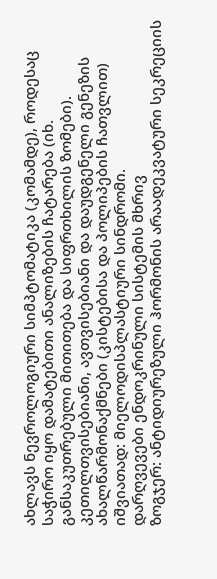ახლავს ნევროლოგიური სიმპტომატიკა (კომამდე), როდესაც საჭირო იყო დამატებითი ანალიზების ჩატარება (იხ. განსაკუთრებული მითითება და სიფრთხილის ზომები).
კეთილთვისებიანი, ავთვისებიანი და დაუდგენელი გენეზის ახალწარმონაქმნები (კისტებისა და პოლიპების ჩათვლით)
იშვიათად: მიელოდისპლასტიური სინდრომი.
დარღვევები ენდოკრინული სისტემის მხრივ
ზოგჯერ: ანტიდიურეზული ჰორმონის არაადეკვატური სეკრეციის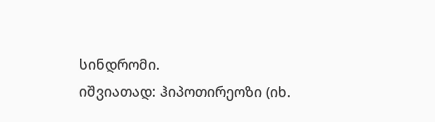სინდრომი.
იშვიათად: ჰიპოთირეოზი (იხ.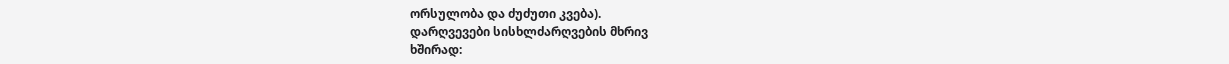ორსულობა და ძუძუთი კვება).
დარღვევები სისხლძარღვების მხრივ
ხშირად: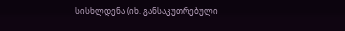სისხლდენა (იხ. განსაკუთრებული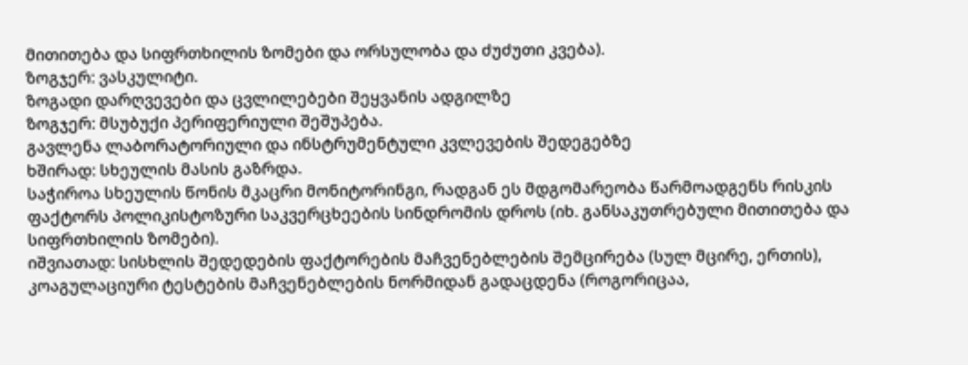მითითება და სიფრთხილის ზომები და ორსულობა და ძუძუთი კვება).
ზოგჯერ: ვასკულიტი.
ზოგადი დარღვევები და ცვლილებები შეყვანის ადგილზე
ზოგჯერ: მსუბუქი პერიფერიული შეშუპება.
გავლენა ლაბორატორიული და ინსტრუმენტული კვლევების შედეგებზე
ხშირად: სხეულის მასის გაზრდა.
საჭიროა სხეულის წონის მკაცრი მონიტორინგი, რადგან ეს მდგომარეობა წარმოადგენს რისკის ფაქტორს პოლიკისტოზური საკვერცხეების სინდრომის დროს (იხ. განსაკუთრებული მითითება და სიფრთხილის ზომები).
იშვიათად: სისხლის შედედების ფაქტორების მაჩვენებლების შემცირება (სულ მცირე, ერთის), კოაგულაციური ტესტების მაჩვენებლების ნორმიდან გადაცდენა (როგორიცაა,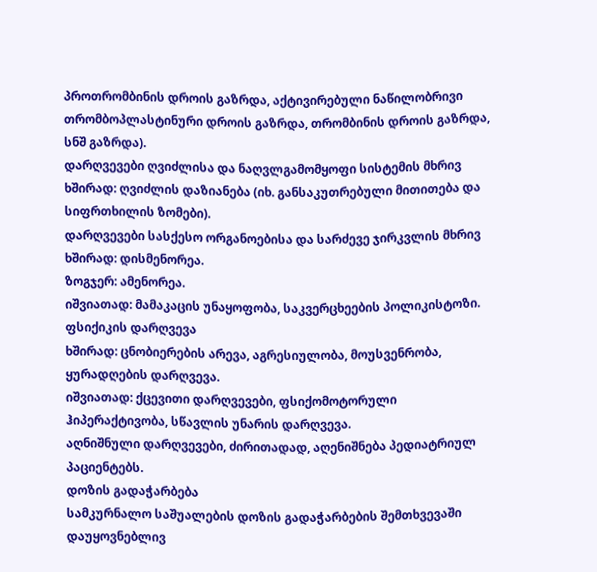პროთრომბინის დროის გაზრდა, აქტივირებული ნაწილობრივი თრომბოპლასტინური დროის გაზრდა, თრომბინის დროის გაზრდა, სნშ გაზრდა).
დარღვევები ღვიძლისა და ნაღვლგამომყოფი სისტემის მხრივ
ხშირად: ღვიძლის დაზიანება (იხ. განსაკუთრებული მითითება და სიფრთხილის ზომები).
დარღვევები სასქესო ორგანოებისა და სარძევე ჯირკვლის მხრივ
ხშირად: დისმენორეა.
ზოგჯერ: ამენორეა.
იშვიათად: მამაკაცის უნაყოფობა, საკვერცხეების პოლიკისტოზი.
ფსიქიკის დარღვევა
ხშირად: ცნობიერების არევა, აგრესიულობა, მოუსვენრობა, ყურადღების დარღვევა.
იშვიათად: ქცევითი დარღვევები, ფსიქომოტორული ჰიპერაქტივობა, სწავლის უნარის დარღვევა.
აღნიშნული დარღვევები, ძირითადად, აღენიშნება პედიატრიულ პაციენტებს.
დოზის გადაჭარბება
სამკურნალო საშუალების დოზის გადაჭარბების შემთხვევაში დაუყოვნებლივ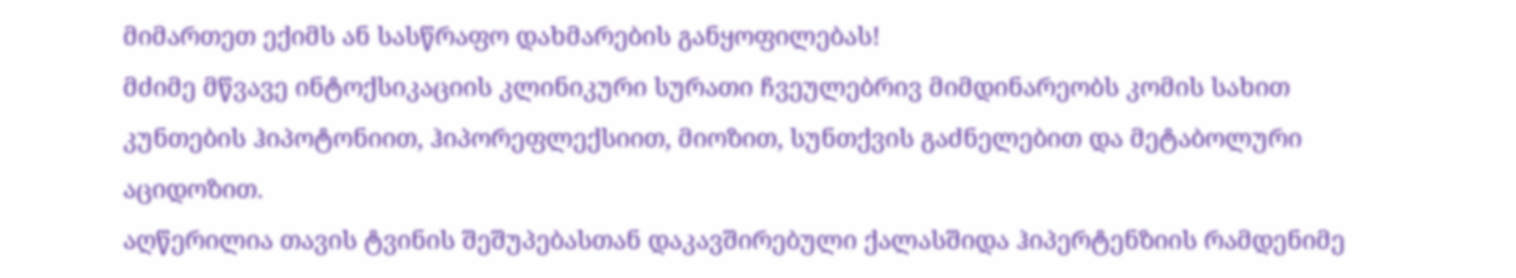მიმართეთ ექიმს ან სასწრაფო დახმარების განყოფილებას!
მძიმე მწვავე ინტოქსიკაციის კლინიკური სურათი ჩვეულებრივ მიმდინარეობს კომის სახით კუნთების ჰიპოტონიით, ჰიპორეფლექსიით, მიოზით, სუნთქვის გაძნელებით და მეტაბოლური აციდოზით.
აღწერილია თავის ტვინის შეშუპებასთან დაკავშირებული ქალასშიდა ჰიპერტენზიის რამდენიმე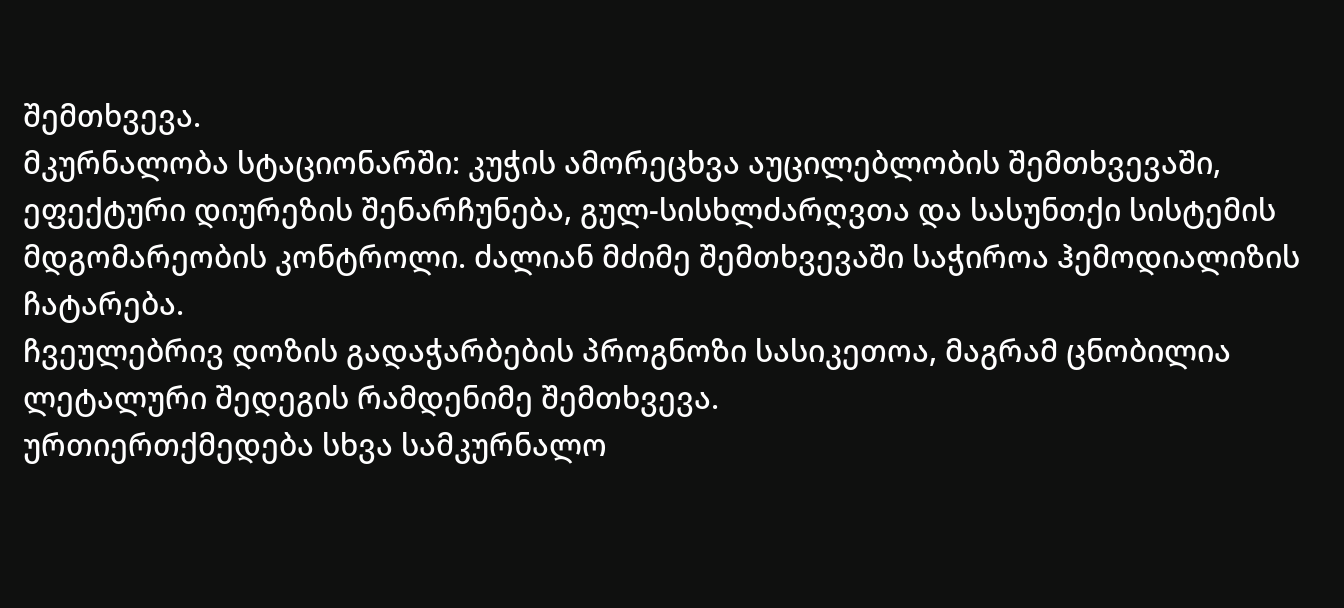შემთხვევა.
მკურნალობა სტაციონარში: კუჭის ამორეცხვა აუცილებლობის შემთხვევაში, ეფექტური დიურეზის შენარჩუნება, გულ-სისხლძარღვთა და სასუნთქი სისტემის მდგომარეობის კონტროლი. ძალიან მძიმე შემთხვევაში საჭიროა ჰემოდიალიზის ჩატარება.
ჩვეულებრივ დოზის გადაჭარბების პროგნოზი სასიკეთოა, მაგრამ ცნობილია ლეტალური შედეგის რამდენიმე შემთხვევა.
ურთიერთქმედება სხვა სამკურნალო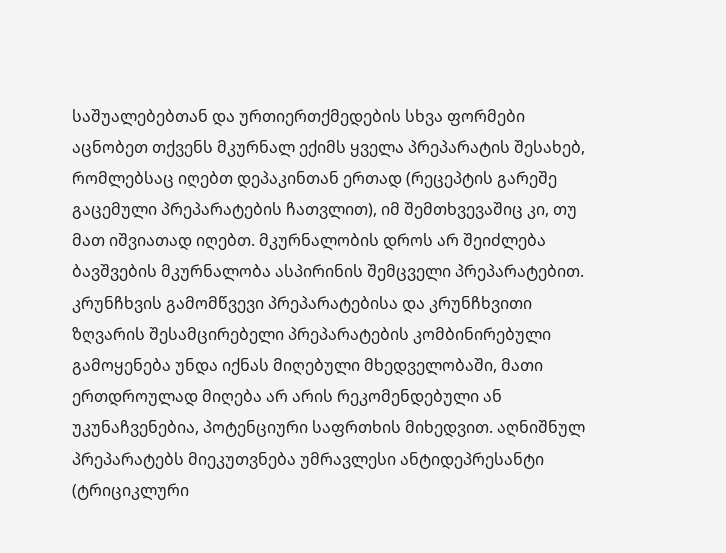საშუალებებთან და ურთიერთქმედების სხვა ფორმები
აცნობეთ თქვენს მკურნალ ექიმს ყველა პრეპარატის შესახებ, რომლებსაც იღებთ დეპაკინთან ერთად (რეცეპტის გარეშე გაცემული პრეპარატების ჩათვლით), იმ შემთხვევაშიც კი, თუ მათ იშვიათად იღებთ. მკურნალობის დროს არ შეიძლება ბავშვების მკურნალობა ასპირინის შემცველი პრეპარატებით.
კრუნჩხვის გამომწვევი პრეპარატებისა და კრუნჩხვითი ზღვარის შესამცირებელი პრეპარატების კომბინირებული გამოყენება უნდა იქნას მიღებული მხედველობაში, მათი ერთდროულად მიღება არ არის რეკომენდებული ან უკუნაჩვენებია, პოტენციური საფრთხის მიხედვით. აღნიშნულ პრეპარატებს მიეკუთვნება უმრავლესი ანტიდეპრესანტი (ტრიციკლური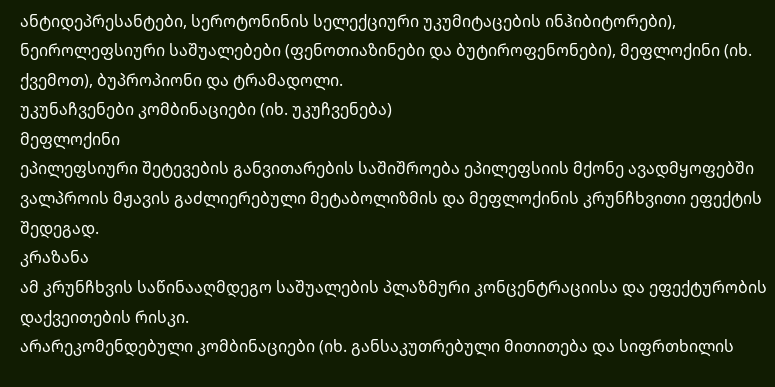ანტიდეპრესანტები, სეროტონინის სელექციური უკუმიტაცების ინჰიბიტორები), ნეიროლეფსიური საშუალებები (ფენოთიაზინები და ბუტიროფენონები), მეფლოქინი (იხ. ქვემოთ), ბუპროპიონი და ტრამადოლი.
უკუნაჩვენები კომბინაციები (იხ. უკუჩვენება)
მეფლოქინი
ეპილეფსიური შეტევების განვითარების საშიშროება ეპილეფსიის მქონე ავადმყოფებში ვალპროის მჟავის გაძლიერებული მეტაბოლიზმის და მეფლოქინის კრუნჩხვითი ეფექტის შედეგად.
კრაზანა
ამ კრუნჩხვის საწინააღმდეგო საშუალების პლაზმური კონცენტრაციისა და ეფექტურობის დაქვეითების რისკი.
არარეკომენდებული კომბინაციები (იხ. განსაკუთრებული მითითება და სიფრთხილის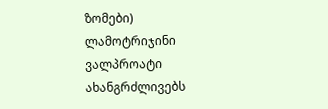ზომები)
ლამოტრიჯინი
ვალპროატი ახანგრძლივებს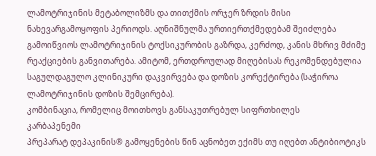ლამოტრიჯინის მეტაბოლიზმს და თითქმის ორჯერ ზრდის მისი ნახევარგამოყოფის პერიოდს. აღნიშნულმა ურთიერთქმედებამ შეიძლება გამოიწვიოს ლამოტრიჯინის ტოქსიკურობის გაზრდა, კერძოდ, კანის მხრივ მძიმე რეაქციების განვითარება. ამიტომ, ერთდროულად მიღებისას რეკომენდებულია საგულდაგულო კლინიკური დაკვირვება და დოზის კორექტირება (საჭიროა ლამოტრიჯინის დოზის შემცირება).
კომბინაცია, რომელიც მოითხოვს განსაკუთრებულ სიფრთხილეს
კარბაპენემი
პრეპარატ დეპაკინის® გამოყენების წინ აცნობეთ ექიმს თუ იღებთ ანტიბიოტიკს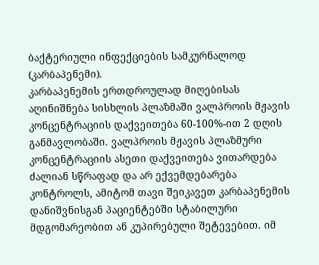ბაქტერიული ინფექციების სამკურნალოდ (კარბაპენემი).
კარბაპენემის ერთდროულად მიღებისას აღინიშნება სისხლის პლაზმაში ვალპროის მჟავის კონცენტრაციის დაქვეითება 60-100%-ით 2 დღის განმავლობაში. ვალპროის მჟავის პლაზმური კონცენტრაციის ასეთი დაქვეითება ვითარდება ძალიან სწრაფად და არ ექვემდებარება კონტროლს, ამიტომ თავი შეიკავეთ კარბაპენემის დანიშვნისგან პაციენტებში სტაბილური მდგომარეობით ან კუპირებული შეტევებით. იმ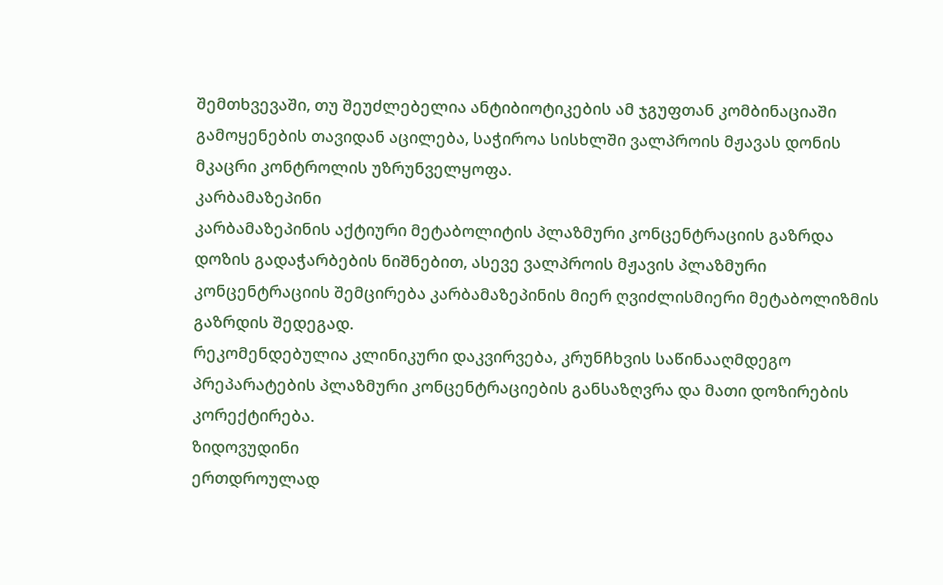შემთხვევაში, თუ შეუძლებელია ანტიბიოტიკების ამ ჯგუფთან კომბინაციაში გამოყენების თავიდან აცილება, საჭიროა სისხლში ვალპროის მჟავას დონის მკაცრი კონტროლის უზრუნველყოფა.
კარბამაზეპინი
კარბამაზეპინის აქტიური მეტაბოლიტის პლაზმური კონცენტრაციის გაზრდა დოზის გადაჭარბების ნიშნებით, ასევე ვალპროის მჟავის პლაზმური კონცენტრაციის შემცირება კარბამაზეპინის მიერ ღვიძლისმიერი მეტაბოლიზმის გაზრდის შედეგად.
რეკომენდებულია კლინიკური დაკვირვება, კრუნჩხვის საწინააღმდეგო პრეპარატების პლაზმური კონცენტრაციების განსაზღვრა და მათი დოზირების კორექტირება.
ზიდოვუდინი
ერთდროულად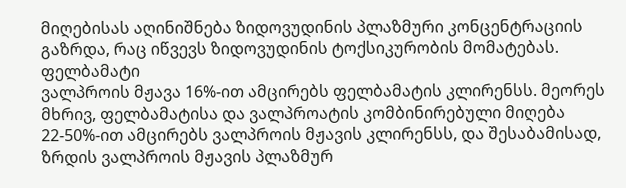მიღებისას აღინიშნება ზიდოვუდინის პლაზმური კონცენტრაციის გაზრდა, რაც იწვევს ზიდოვუდინის ტოქსიკურობის მომატებას.
ფელბამატი
ვალპროის მჟავა 16%-ით ამცირებს ფელბამატის კლირენსს. მეორეს მხრივ, ფელბამატისა და ვალპროატის კომბინირებული მიღება 22-50%-ით ამცირებს ვალპროის მჟავის კლირენსს, და შესაბამისად, ზრდის ვალპროის მჟავის პლაზმურ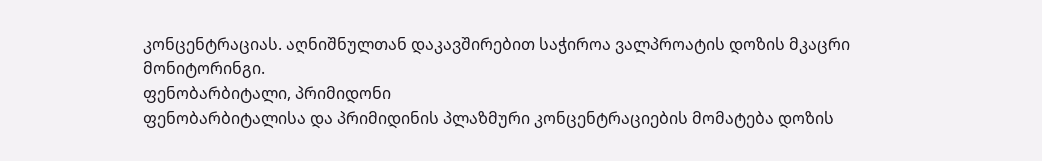კონცენტრაციას. აღნიშნულთან დაკავშირებით საჭიროა ვალპროატის დოზის მკაცრი მონიტორინგი.
ფენობარბიტალი, პრიმიდონი
ფენობარბიტალისა და პრიმიდინის პლაზმური კონცენტრაციების მომატება დოზის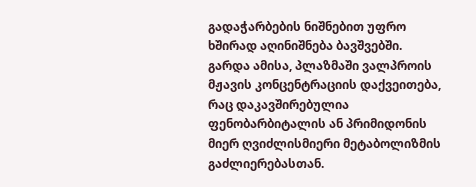გადაჭარბების ნიშნებით უფრო ხშირად აღინიშნება ბავშვებში. გარდა ამისა, პლაზმაში ვალპროის მჟავის კონცენტრაციის დაქვეითება, რაც დაკავშირებულია ფენობარბიტალის ან პრიმიდონის მიერ ღვიძლისმიერი მეტაბოლიზმის გაძლიერებასთან.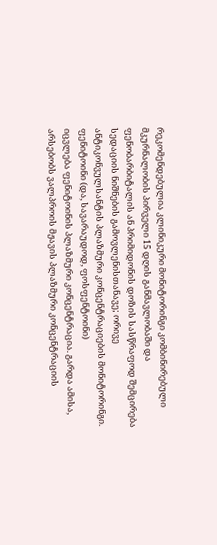რეკომენდებულია კლინიკური მონიტორინგი კომბინირებული მკურნალობის პირველი 15 დღის განმავლობაში და ფენობარბიტალის ან პრიმიდონის დოზის სასწრაფოდ შემცირება სედაციის ნიშნების გამოვლენისთანავე; ორივე ანტიკონვულსანტის პლაზმური კონცენტრაციების მონიტორინგი.
ფენიტოინი (და, სავარაუდოდ, ფოსფენტოინი)
იცვლება ფენიტოინის პლაზმური კონცენტრაცია. გარდა ამისა, არსებობს ვალპროის მჟავის პლაზმური კონცენტრაციის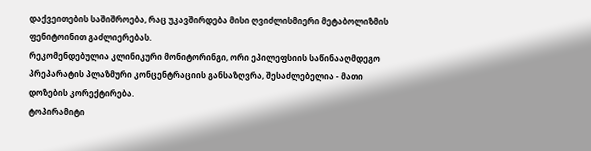დაქვეითების საშიშროება, რაც უკავშირდება მისი ღვიძლისმიერი მეტაბოლიზმის ფენიტოინით გაძლიერებას.
რეკომენდებულია კლინიკური მონიტორინგი, ორი ეპილეფსიის საწინააღმდეგო პრეპარატის პლაზმური კონცენტრაციის განსაზღვრა, შესაძლებელია - მათი დოზების კორექტირება.
ტოპირამიტი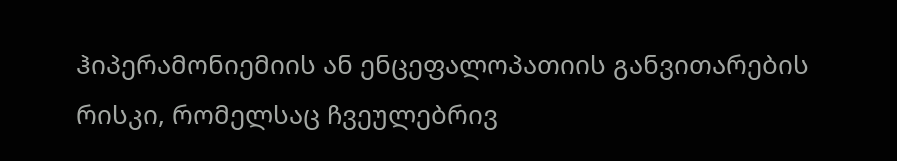ჰიპერამონიემიის ან ენცეფალოპათიის განვითარების რისკი, რომელსაც ჩვეულებრივ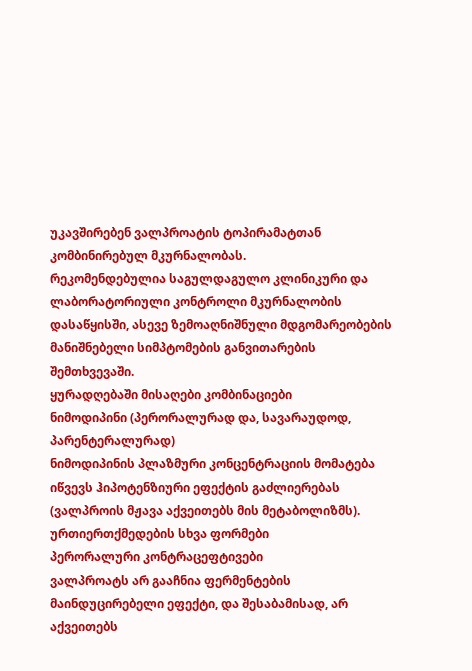უკავშირებენ ვალპროატის ტოპირამატთან კომბინირებულ მკურნალობას.
რეკომენდებულია საგულდაგულო კლინიკური და ლაბორატორიული კონტროლი მკურნალობის დასაწყისში, ასევე ზემოაღნიშნული მდგომარეობების მანიშნებელი სიმპტომების განვითარების შემთხვევაში.
ყურადღებაში მისაღები კომბინაციები
ნიმოდიპინი (პერორალურად და, სავარაუდოდ, პარენტერალურად)
ნიმოდიპინის პლაზმური კონცენტრაციის მომატება იწვევს ჰიპოტენზიური ეფექტის გაძლიერებას (ვალპროის მჟავა აქვეითებს მის მეტაბოლიზმს).
ურთიერთქმედების სხვა ფორმები
პერორალური კონტრაცეფტივები
ვალპროატს არ გააჩნია ფერმენტების მაინდუცირებელი ეფექტი, და შესაბამისად, არ აქვეითებს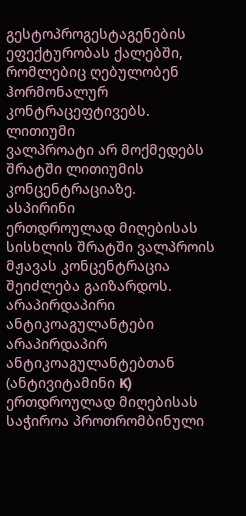გესტოპროგესტაგენების ეფექტურობას ქალებში, რომლებიც ღებულობენ ჰორმონალურ კონტრაცეფტივებს.
ლითიუმი
ვალპროატი არ მოქმედებს შრატში ლითიუმის კონცენტრაციაზე.
ასპირინი
ერთდროულად მიღებისას სისხლის შრატში ვალპროის მჟავას კონცენტრაცია შეიძლება გაიზარდოს.
არაპირდაპირი ანტიკოაგულანტები
არაპირდაპირ ანტიკოაგულანტებთან (ანტივიტამინი K) ერთდროულად მიღებისას საჭიროა პროთრომბინული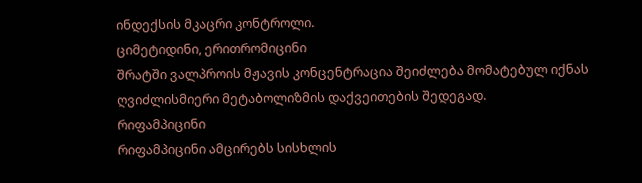ინდექსის მკაცრი კონტროლი.
ციმეტიდინი, ერითრომიცინი
შრატში ვალპროის მჟავის კონცენტრაცია შეიძლება მომატებულ იქნას ღვიძლისმიერი მეტაბოლიზმის დაქვეითების შედეგად.
რიფამპიცინი
რიფამპიცინი ამცირებს სისხლის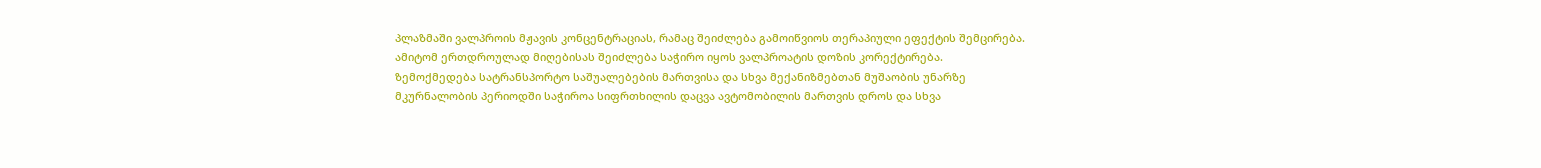პლაზმაში ვალპროის მჟავის კონცენტრაციას, რამაც შეიძლება გამოიწვიოს თერაპიული ეფექტის შემცირება. ამიტომ ერთდროულად მიღებისას შეიძლება საჭირო იყოს ვალპროატის დოზის კორექტირება.
ზემოქმედება სატრანსპორტო საშუალებების მართვისა და სხვა მექანიზმებთან მუშაობის უნარზე
მკურნალობის პერიოდში საჭიროა სიფრთხილის დაცვა ავტომობილის მართვის დროს და სხვა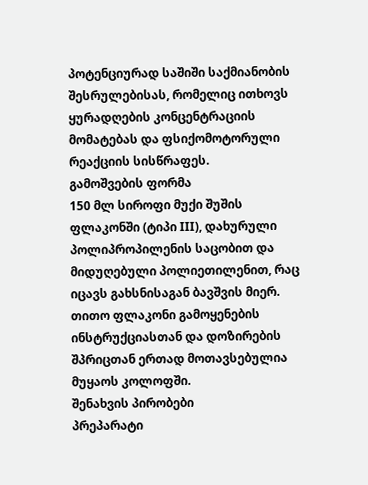პოტენციურად საშიში საქმიანობის შესრულებისას, რომელიც ითხოვს ყურადღების კონცენტრაციის მომატებას და ფსიქომოტორული რეაქციის სისწრაფეს.
გამოშვების ფორმა
150 მლ სიროფი მუქი შუშის ფლაკონში (ტიპი III), დახურული პოლიპროპილენის საცობით და მიდუღებული პოლიეთილენით, რაც იცავს გახსნისაგან ბავშვის მიერ.
თითო ფლაკონი გამოყენების ინსტრუქციასთან და დოზირების შპრიცთან ერთად მოთავსებულია მუყაოს კოლოფში.
შენახვის პირობები
პრეპარატი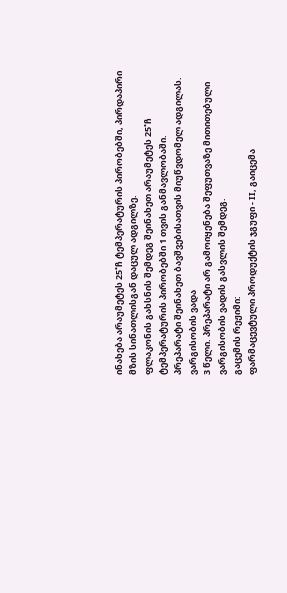ინახება არაუმეტეს 25˚ჩ ტემპერატურის პირობებში, პირდაპირი მზის სინათლისგან დაცულ ადგილზე.
ფლაკონის გახსნის შემდეგ შეინახეთ არაუმეტეს 25˚ჩ ტემპერატურის პირობებში 1 თვის განმავლობაში.
პრეპარატი შეინახეთ ბავშვებისათვის მიუწვდომელ ადგილას.
ვარგისობის ვადა
3 წელი. პრეპარატი არ გამოიყენება შეფუთვაზე მითითებული ვარგისობის ვადის გასვლის შემდეგ.
გაცემის რეჟიმი:
ფარმაცევტული პროდუქტის ჯგუფი - II, გაიცემა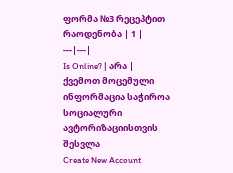ფორმა №3 რეცეპტით
რაოდენობა | 1 |
---|---|
Is Online? | არა |
ქვემოთ მოცემული ინფორმაცია საჭიროა სოციალური ავტორიზაციისთვის
შესვლა
Create New Account